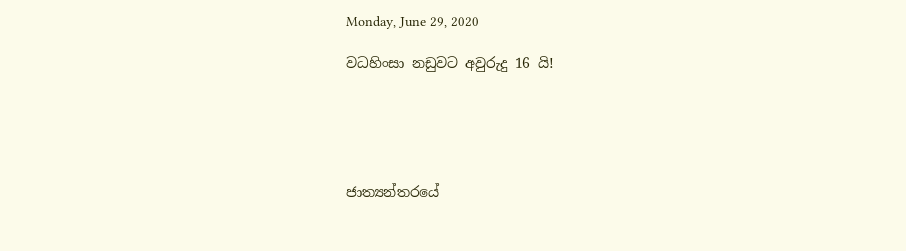Monday, June 29, 2020

වධහිංසා නඩුවට අවුරුදු 16 යි!





ජාත්‍යන්තරයේ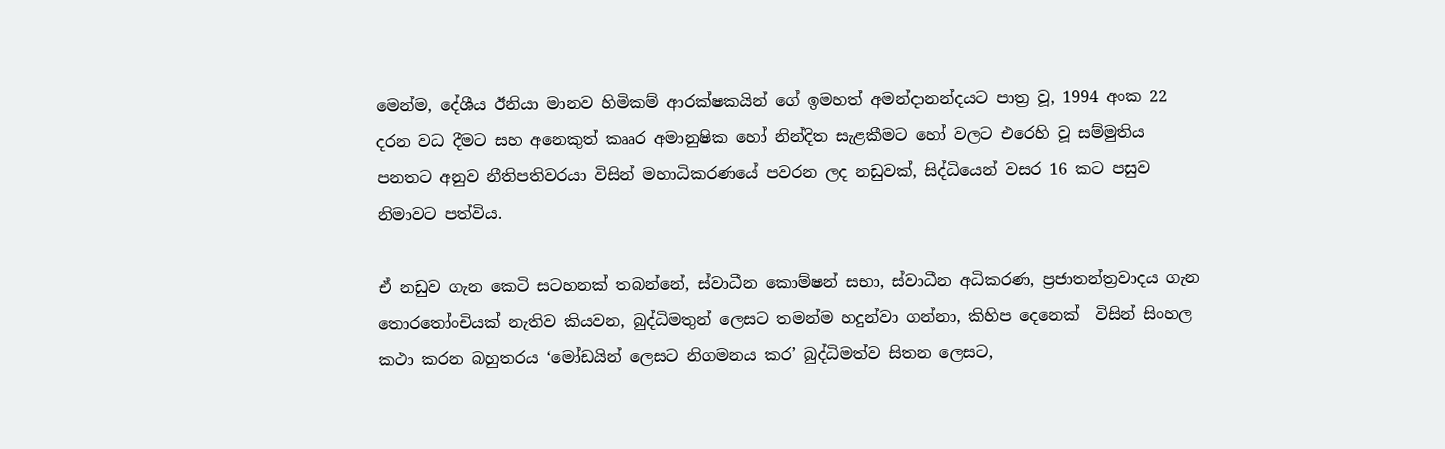මෙන්ම, දේශීය ඊනියා මානව හිමිකම් ආරක්ෂකයින් ගේ ඉමහත් අමන්දානන්දයට පාත්‍ර වූ, 1994 අංක 22 දරන වධ දීමට සහ අනෙකුත් කෲර අමානුෂික හෝ නින්දිත සැළකීමට හෝ වලට එරෙහි වූ සම්මුතිය පනතට අනුව නීතිපතිවරයා විසින් මහාධිකරණයේ පවරන ලද නඩුවක්, සිද්ධියෙන් වසර 16 කට පසුව නිමාවට පත්විය.

ඒ නඩුව ගැන කෙටි සටහනක් තබන්නේ, ස්වාධීන කොම්ෂන් සභා, ස්වාධීන අධිකරණ, ප්‍රජාතන්ත්‍රවාදය ගැන තොරතෝංචියක් නැතිව කියවන, බුද්ධිමතුන් ලෙසට තමන්ම හදුන්වා ගන්නා, කිහිප දෙනෙක්  විසින් සිංහල කථා කරන බහුතරය ‘මෝඩයින් ලෙසට නිගමනය කර’ බුද්ධිමත්ව සිතන ලෙසට,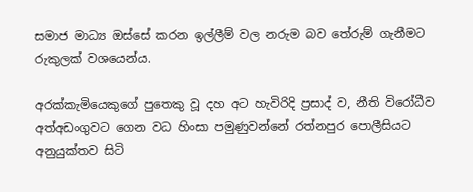සමාජ මාධ්‍ය ඔස්සේ කරන ඉල්ලීම් වල නරුම බව තේරුම් ගැනීමට රුකුලක් වශයෙන්ය.

අරක්කැමියෙකුගේ පුතෙකු වූ දහ අට හැවිරිදි ප්‍රසාද් ව, නීති විරෝධීව අත්අඩංගුවට ගෙන වධ හිංසා පමුණුවන්නේ රත්නපුර පොලීසියට අනුයුක්තව සිටි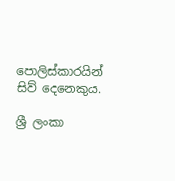පොලිස්කාරයින් සිව් දෙනෙකුය.

ශ්‍රී ලංකා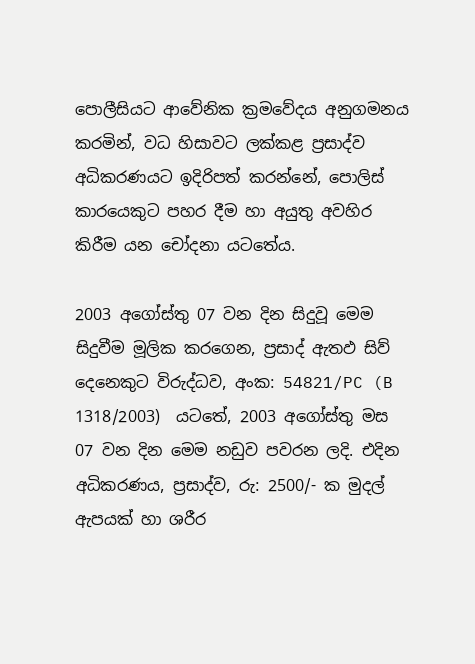පොලීසියට ආවේනික ක්‍රමවේදය අනුගමනය කරමින්, වධ හිසාවට ලක්කළ ප්‍රසාද්ව  අධිකරණයට ඉදිරිපත් කරන්නේ, පොලිස් කාරයෙකුට පහර දීම හා අයුතු අවහිර කිරීම යන චෝදනා යටතේය.

2003 අගෝස්තු 07 වන දින සිදුවූ මෙම සිදුවීම මූලික කරගෙන, ප්‍රසාද් ඇතඵ සිව් දෙනෙකුට විරුද්ධව, අංක: 54821/PC (B 1318/2003)  යටතේ, 2003 අගෝස්තු මස 07 වන දින මෙම නඩුව පවරන ලදි. එදින අධිකරණය, ප්‍රසාද්ව, රු: 2500/- ක මුදල් ඇපයක් හා ශරීර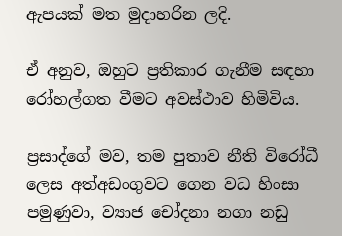ඇපයක් මත මුදාහරින ලදි.

ඒ අනුව, ඔහුට ප්‍රතිකාර ගැනීම සඳහා රෝහල්ගත වීමට අවස්ථාව හිමිවිය.

ප්‍රසාද්ගේ මව, තම පුතාව නීති විරෝධී ලෙස අත්අඩංගුවට ගෙන වධ හිංසා පමුණුවා, ව්‍යාජ චෝදනා නගා නඩු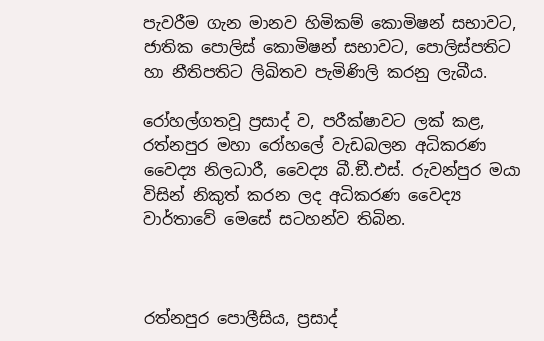පැවරීම ගැන මානව හිමිකම් කොමිෂන් සභාවට, ජාතික පොලිස් කොමිෂන් සභාවට, පොලිස්පතිට හා නීතිපතිට ලිඛිතව පැමිණිලි කරනු ලැබීය.

රෝහල්ගතවූ ප්‍රසාද් ව, පරීක්ෂාවට ලක් කළ, රත්නපුර මහා රෝහලේ වැඩබලන අධිකරණ වෛද්‍ය නිලධාරී, වෛද්‍ය බී.ඞී.එස්. රුවන්පුර මයා විසින් නිකුත් කරන ලද අධිකරණ වෛද්‍ය වාර්තාවේ මෙසේ සටහන්ව තිබින.



රත්නපුර පොලීසිය, ප්‍රසාද්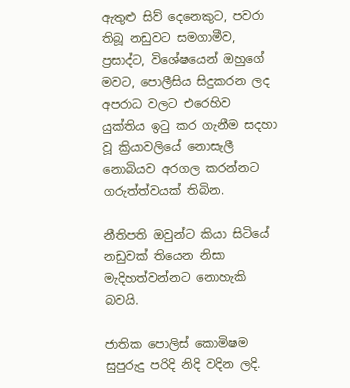ඇතුළු සිව් දෙනෙකුට, පවරා තිබූ නඩුවට සමගාමීව, ප්‍රසාද්ට, විශේෂයෙන් ඔහුගේ මවට, පොලීසිය සිදුකරන ලද අපරාධ වලට එරෙහිව යුක්තිය ඉටු කර ගැනීම සදහා වූ ක්‍රියාවලියේ නොසැලී නොබියව අරගල කරන්නට ගරුත්ත්වයක් තිබින.

නීතිපති ඔවුන්ට කියා සිටියේ නඩුවක් තියෙන නිසා මැදිහත්වන්නට නොහැකි බවයි.

ජාතික පොලිස් කොමිෂම සුපුරුදු පරිදි නිදි වදින ලදි.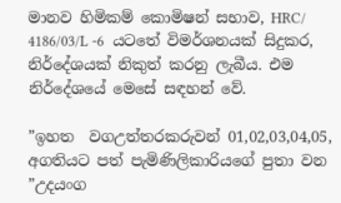මානව හිමිකම් කොමිෂන් සභාව, HRC/ 4186/03/L -6  යටතේ විමර්ශනයක් සිදුකර, නිර්දේශයක් නිකුත් කරනු ලැබීය. එම නිර්දේශයේ මෙසේ සඳහන් වේ.

”ඉහත  වගඋත්තරකරුවන් 01,02,03,04,05, අගතියට පත් පැමිණිලිකාරියගේ පුතා වන  ”උදයංග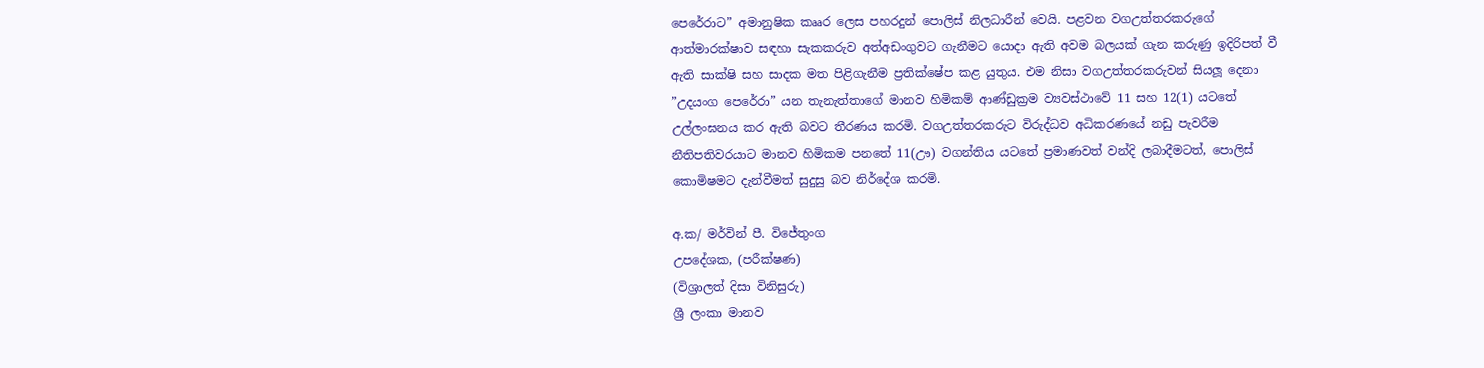පෙරේරාට” අමානුෂික කෲර ලෙස පහරදුන් පොලිස් නිලධාරීන් වෙයි. පළවන වගඋත්තරකරුගේ ආත්මාරක්ෂාව සඳහා සැකකරුව අත්අඩංගුවට ගැනීමට යොදා ඇති අවම බලයක් ගැන කරුණු ඉදිරිපත් වී ඇති සාක්ෂි සහ සාදක මත පිළිගැනීම ප්‍රතික්ෂේප කළ යුතුය. එම නිසා වගඋත්තරකරුවන් සියලූ දෙනා ”උදයංග පෙරේරා” යන තැනැත්තාගේ මානව හිමිකම් ආණ්ඩුක්‍රම ව්‍යවස්ථාවේ 11 සහ 12(1) යටතේ උල්ලංඝනය කර ඇති බවට තීරණය කරමි. වගඋත්තරකරුට විරුද්ධව අධිකරණයේ නඩු පැවරීම නීතිපතිවරයාට මානව හිමිකම පනතේ 11(ඌ) වගන්තිය යටතේ ප්‍රමාණවත් වන්දි ලබාදීමටත්, පොලිස් කොමිෂමට දැන්වීමත් සුදුසු බව නිර්දේශ කරමි.

අ.ක/ මර්වින් පී. විජේතුංග
උපදේශක, (පරීක්ෂණ)
(විශ්‍රාලත් දිසා විනිසුරු)
ශ්‍රී ලංකා මානව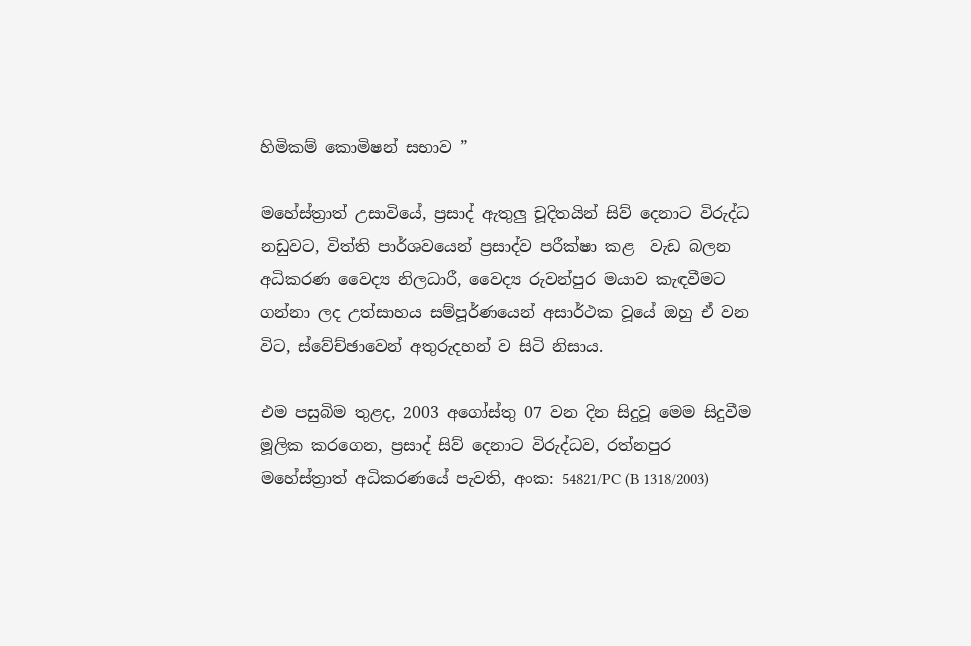හිමිකම් කොමිෂන් සභාව ”

මහේස්ත්‍රාත් උසාවියේ, ප්‍රසාද් ඇතුලු චූදිතයින් සිව් දෙනාට විරුද්ධ නඩුවට, විත්ති පාර්ශවයෙන් ප්‍රසාද්ව පරීක්ෂා කළ  වැඩ බලන අධිකරණ වෛද්‍ය නිලධාරී, වෛද්‍ය රුවන්පුර මයාව කැඳවීමට ගන්නා ලද උත්සාහය සම්පූර්ණයෙන් අසාර්ථක වූයේ ඔහු ඒ වන විට, ස්වේච්ඡාවෙන් අතුරුදහන් ව සිටි නිසාය.

එම පසුබිම තුළද, 2003 අගෝස්තු 07 වන දින සිදුවූ මෙම සිදුවීම මූලික කරගෙන, ප්‍රසාද් සිව් දෙනාට විරුද්ධව, රත්නපුර මහේස්ත්‍රාත් අධිකරණයේ පැවති, අංක: 54821/PC (B 1318/2003)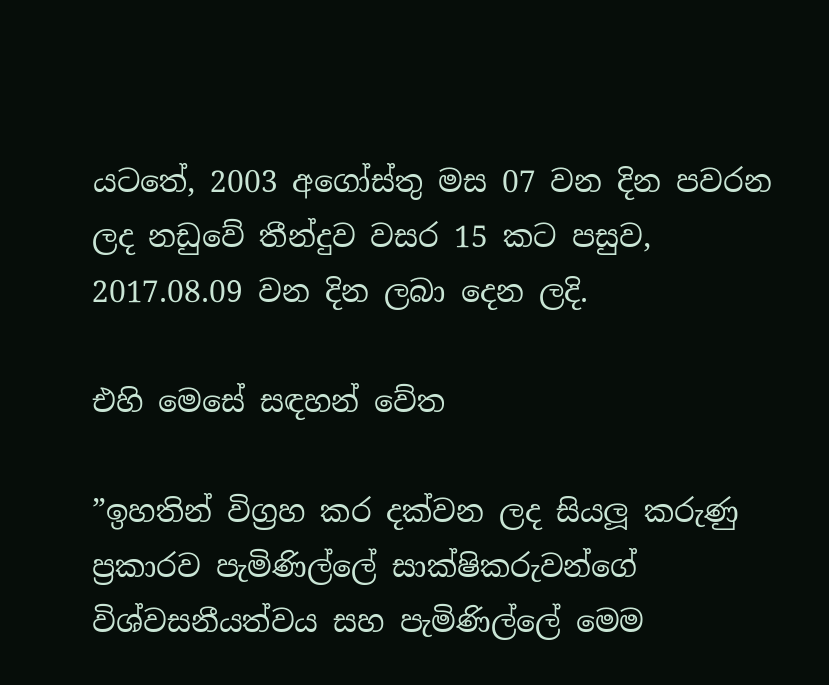යටතේ, 2003 අගෝස්තු මස 07 වන දින පවරන ලද නඩුවේ තීන්දුව වසර 15 කට පසුව, 2017.08.09 වන දින ලබා දෙන ලදි.

එහි මෙසේ සඳහන් වේත

”ඉහතින් විග්‍රහ කර දක්වන ලද සියලූ කරුණු ප්‍රකාරව පැමිණිල්ලේ සාක්ෂිකරුවන්ගේ විශ්වසනීයත්වය සහ පැමිණිල්ලේ මෙම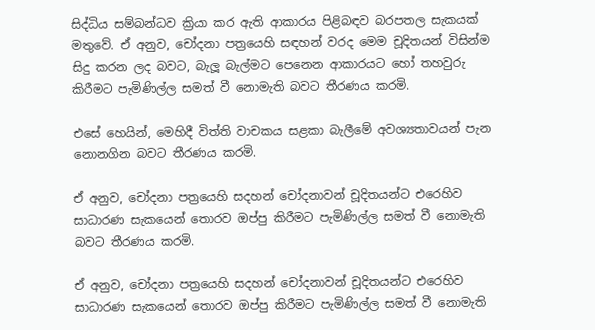සිද්ධිය සම්බන්ධව ක්‍රියා කර ඇති ආකාරය පිළිබඳව බරපතල සැකයක් මතුවේ. ඒ අනුව, චෝදනා පත්‍රයෙහි සඳහන් වරද මෙම චූදිතයන් විසින්ම සිදු කරන ලද බවට, බැලූ බැල්මට පෙනෙන ආකාරයට හෝ තහවුරු කිරීමට පැමිණිල්ල සමත් වී නොමැති බවට තීරණය කරමි.

එසේ හෙයින්, මෙහිදී විත්ති වාචකය සළකා බැලීමේ අවශ්‍යතාවයන් පැන නොනගින බවට තීරණය කරමි.

ඒ අනුව, චෝදනා පත්‍රයෙහි සදහන් චෝදනාවන් චූදිතයන්ට එරෙහිව සාධාරණ සැකයෙන් තොරව ඔප්පු කිරීමට පැමිණිල්ල සමත් වී නොමැති බවට තීරණය කරමි.

ඒ අනුව, චෝදනා පත්‍රයෙහි සදහන් චෝදනාවන් චූදිතයන්ට එරෙහිව සාධාරණ සැකයෙන් තොරව ඔප්පු කිරීමට පැමිණිල්ල සමත් වී නොමැති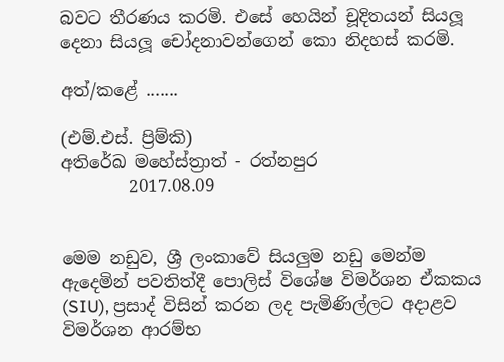බවට තීරණය කරමි. එසේ හෙයින් චූදිතයන් සියලූ දෙනා සියලූ චෝදනාවන්ගෙන් කො නිදහස් කරමි.

අත්/කළේ .......

(එම්.එස්. ප්‍රිම්කි)
අතිරේඛ මහේස්ත්‍රාත් - රත්නපුර
        2017.08.09


මෙම නඩුව, ශ්‍රී ලංකාවේ සියලුම නඩු මෙන්ම ඇදෙමින් පවතිත්දී පොලිස් විශේෂ විමර්ශන ඒකකය (SIU), ප්‍රසාද් විසින් කරන ලද පැමිණිල්ලට අදාළව විමර්ශන ආරම්භ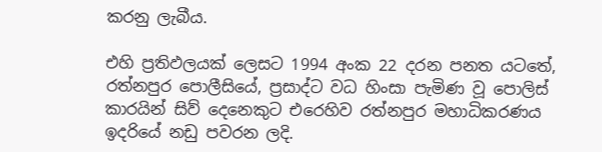කරනු ලැබීය.

එහි ප්‍රතිඵලයක් ලෙසට 1994 අංක 22 දරන පනත යටතේ, රත්නපුර පොලීසියේ, ප්‍රසාද්ට වධ හිංසා පැමිණ වූ පොලිස් කාරයින් සිව් දෙනෙකුට එරෙහිව රත්නපුර මහාධිකරණය ඉදරියේ නඩු පවරන ලදි.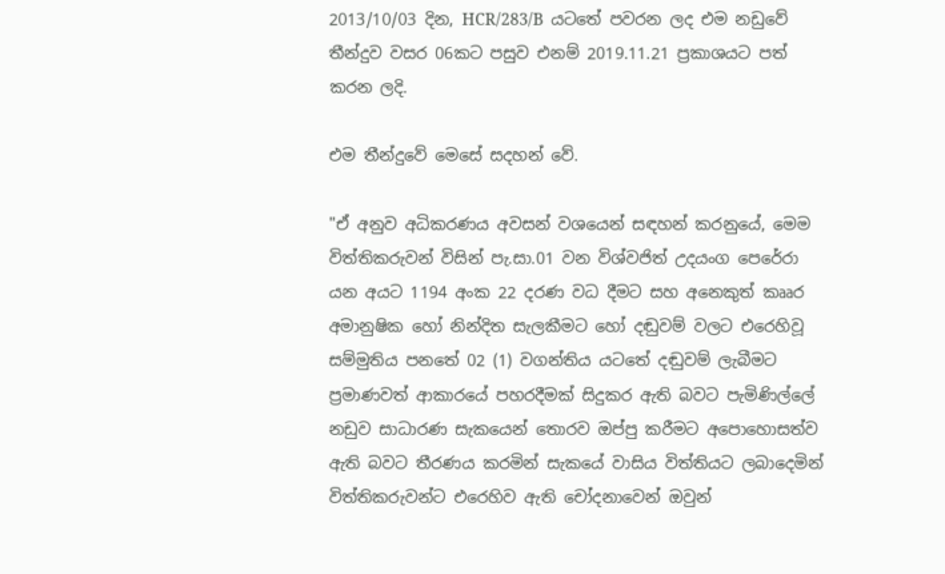2013/10/03 දින, HCR/283/B  යටතේ පවරන ලද එම නඩුවේ තීන්දුව වසර 06කට පසුව එනම් 2019.11.21 ප්‍රකාශයට පත් කරන ලදි.

එම තීන්දුවේ මෙසේ සදහන් වේ.

"ඒ අනුව අධිකරණය අවසන් වශයෙන් සඳහන් කරනුයේ, මෙම විත්තිකරුවන් විසින් පැ.සා.01 වන විශ්වජිත් උදයංග පෙරේරා යන අයට 1194 අංක 22 දරණ වධ දීමට සහ අනෙකුත් කෲර අමානුෂික හෝ නින්දිත සැලකීමට හෝ දඬුවම් වලට එරෙහිවූ සම්මුතිය පනතේ 02 (1) වගන්තිය යටතේ දඬුවම් ලැබීමට ප්‍රමාණවත් ආකාරයේ පහරදීමක් සිදුකර ඇති බවට පැමිණිල්ලේ නඩුව සාධාරණ සැකයෙන් තොරව ඔප්පු කරීමට අපොහොසත්ව ඇති බවට තීරණය කරමින් සැකයේ වාසිය විත්තියට ලබාදෙමින් විත්තිකරුවන්ට එරෙහිව ඇති චෝදනාවෙන් ඔවුන්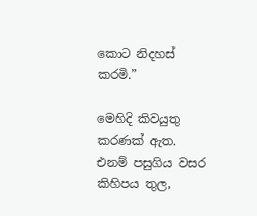කොට නිදහස් කරමි.”

මෙහිදි කිවයුතු කරණක් ඇත. එනම් පසුගිය වසර කිහිපය තුල,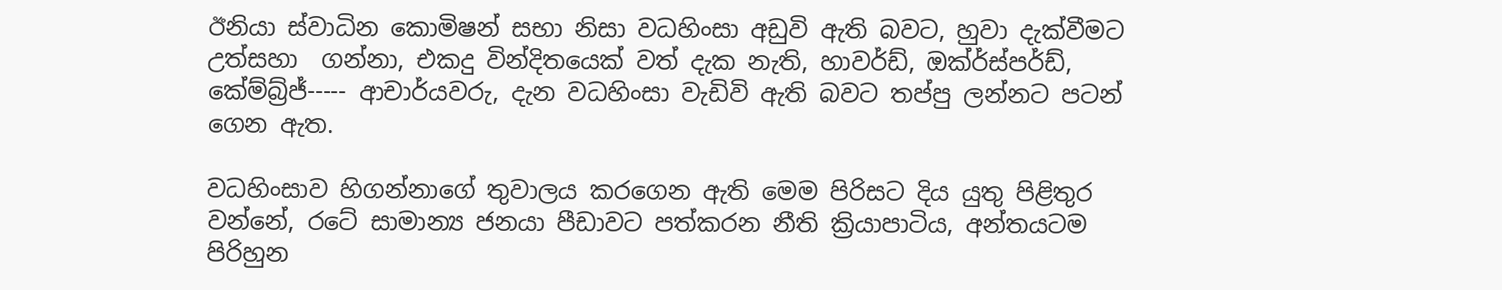ඊනියා ස්වාධින කොමිෂන් සභා නිසා වධහිංසා අඩුවි ඇති බවට, හුවා දැක්වීමට උත්සහා  ගන්නා, එකදු වින්දිතයෙක් වත් දැක නැති, හාවර්ඩ්, ඔක්ර්ස්පර්ඩ්, කේම්බ්‍ර්ජ්----- ආචාර්යවරු, දැන වධහිංසා වැඩිවි ඇති බවට තප්පු ලන්නට පටන් ගෙන ඇත.

වධහිංසාව හිගන්නාගේ තුවාලය කරගෙන ඇති මෙම පිරිසට දිය යුතු පිළිතුර වන්නේ, රටේ සාමාන්‍ය ජනයා පීඩාවට පත්කරන නීති ක්‍රියාපාටිය, අන්තයටම පිරිහුන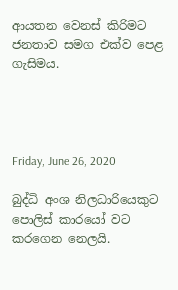ආයතන වෙනස් කිරිමට ජනතාව සමග එක්ව පෙළ ගැසිමය.




Friday, June 26, 2020

බුද්ධි අංශ නිලධාරියෙකුට පොලිස් කාරයෝ වට කරගෙන නෙලයි.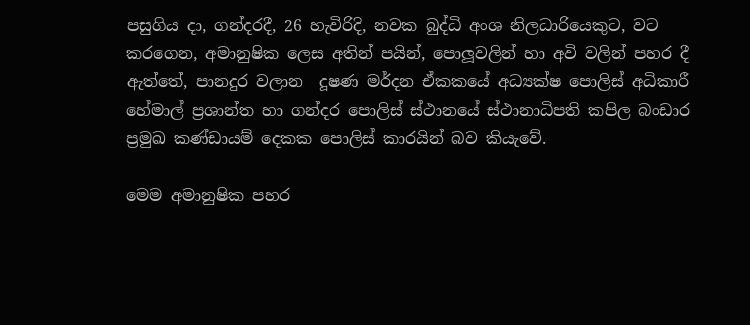පසුගිය දා, ගන්දරදී, 26 හැවිරිදි, නවක බුද්ධි අංශ නිලධාරියෙකුට, වට කරගෙන, අමානුෂික ලෙස අතින් පයින්, පොලූවලින් හා අවි වලින් පහර දී ඇත්තේ, පානදුර වලාන  දූෂණ මර්දන ඒකකයේ අධ්‍යක්ෂ පොලිස් අධිකාරී හේමාල් ප්‍රශාන්ත හා ගන්දර පොලිස් ස්ථානයේ ස්ථානාධිපති කපිල බංඩාර ප්‍රමුඛ කණ්ඩායම් දෙකක පොලිස් කාරයින් බව කියැවේ.

මෙම අමානුෂික පහර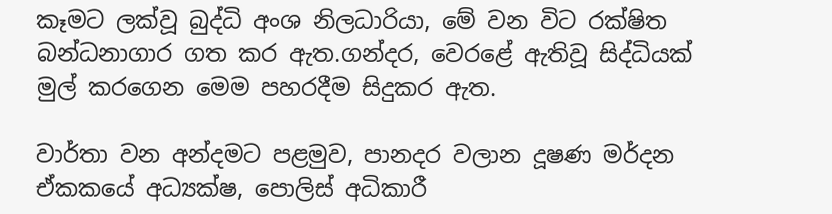කෑමට ලක්වූ බුද්ධි අංශ නිලධාරියා, මේ වන විට රක්ෂිත බන්ධනාගාර ගත කර ඇත.ගන්දර, වෙරළේ ඇතිවූ සිද්ධියක් මුල් කරගෙන මෙම පහරදීම සිදුකර ඇත.

වාර්තා වන අන්දමට පළමුව, පානදර වලාන දූෂණ මර්දන ඒකකයේ අධ්‍යක්ෂ, පොලිස් අධිකාරී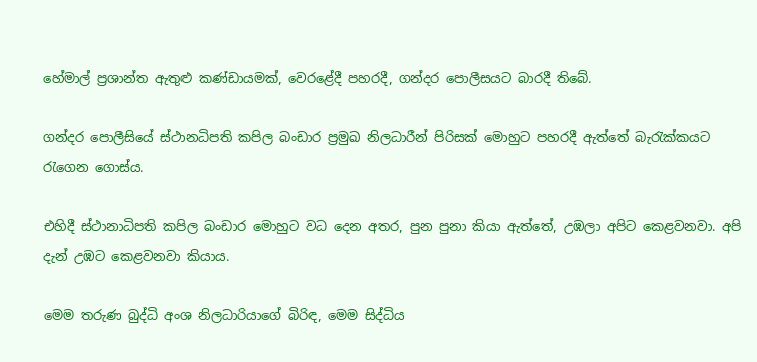හේමාල් ප්‍රශාන්ත ඇතුළු කණ්ඩායමක්, වෙරළේදී පහරදී, ගන්දර පොලීසයට බාරදී තිබේ.

ගන්දර පොලීසියේ ස්ථානධිපති කපිල බංඩාර ප්‍රමුඛ නිලධාරීන් පිරිසක් මොහුට පහරදී ඇත්තේ බැරැක්කයට රැගෙන ගොස්ය.

එහිදී ස්ථානාධිපති කපිල බංඩාර මොහුට වධ දෙන අතර, පුන පුනා කියා ඇත්තේ, උඹලා අපිට කෙළවනවා. අපි දැන් උඹට කෙළවනවා කියාය.

මෙම තරුණ බුද්ධි අංශ නිලධාරියාගේ බිරිඳ, මෙම සිද්ධිය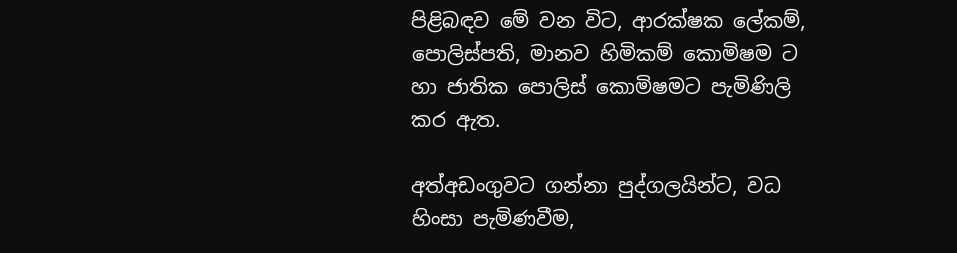පිළිබඳව මේ වන විට, ආරක්ෂක ලේකම්, පොලිස්පති, මානව හිමිකම් කොමිෂම ට හා ජාතික පොලිස් කොමිෂමට පැමිණිලි කර ඇත.

අත්අඩංගුවට ගන්නා පුද්ගලයින්ට, වධ හිංසා පැමිණවීම,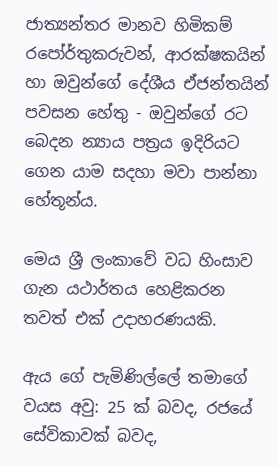ජාත්‍යන්තර මානව හිමිකම් රපෝර්තුකරුවන්, ආරක්ෂකයින් හා ඔවුන්ගේ දේශීය ඒජන්තයින් පවසන හේතු - ඔවුන්ගේ රට බෙදන න්‍යාය පත්‍රය ඉදිරියට ගෙන යාම සදහා මවා පාන්නා හේතූන්ය.

මෙය ශ්‍රී ලංකාවේ වධ හිංසාව ගැන යථාර්තය හෙළිකරන තවත් එක් උදාහරණයකි.

ඇය ගේ පැමිණිල්ලේ තමාගේ වයස අවු: 25 ක් බවද, රජයේ සේවිකාවක් බවද,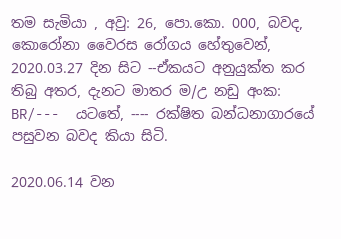තම සැමියා , අවු: 26, පො.කො. 000, බවද, කොරෝනා වෛරස රෝගය හේතුවෙන්, 2020.03.27 දින සිට --ඒකයට අනුයුක්ත කර තිබු අතර, දැනට මාතර ම/උ නඩු අංක: BR/---  යටතේ, ---- රක්ෂිත බන්ධනාගාරයේ පසුවන බවද කියා සිටි.

2020.06.14 වන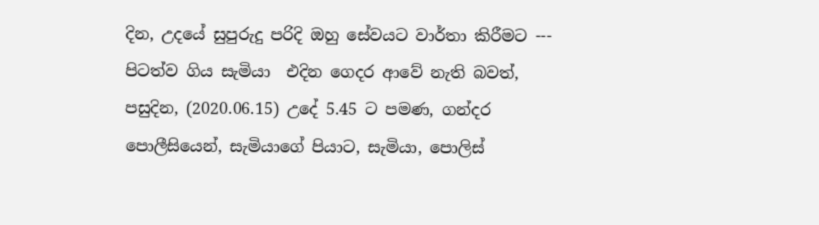දින, උදයේ සුපුරුදු පරිදි ඔහු සේවයට වාර්තා කිරීමට --- පිටත්ව ගිය සැමියා  එදින ගෙදර ආවේ නැති බවත්, පසුදින, (2020.06.15) උදේ 5.45 ට පමණ, ගන්දර පොලීසියෙන්, සැමියාගේ පියාට, සැමියා, පොලිස්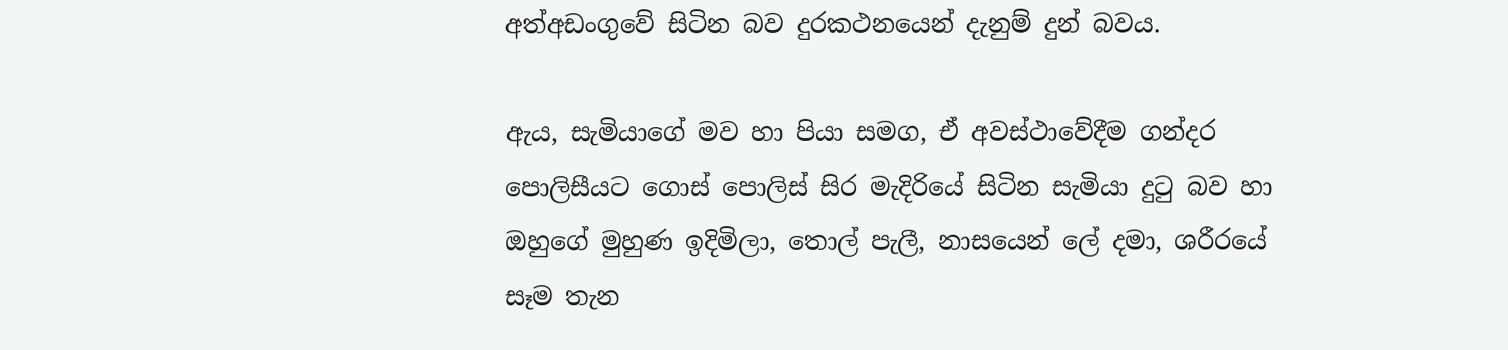අත්අඩංගුවේ සිටින බව දුරකථනයෙන් දැනුම් දුන් බවය.

ඇය, සැමියාගේ මව හා පියා සමග, ඒ අවස්ථාවේදීම ගන්දර පොලිසීයට ගොස් පොලිස් සිර මැදිරියේ සිටින සැමියා දුටු බව හා ඔහුගේ මුහුණ ඉදිමිලා, තොල් පැලී, නාසයෙන් ලේ දමා, ශරීරයේ සෑම තැන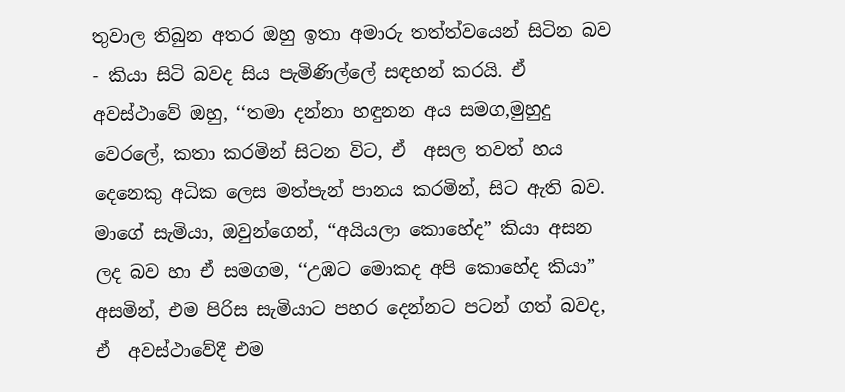තුවාල තිබුන අතර ඔහු ඉතා අමාරු තත්ත්වයෙන් සිටින බව - කියා සිටි බවද සිය පැමිණිල්ලේ සඳහන් කරයි. ඒ අවස්ථාවේ ඔහු, ‘‘තමා දන්නා හඳුනන අය සමග,මුහුදු වෙරලේ, කතා කරමින් සිටන විට, ඒ  අසල තවත් හය දෙනෙකු අධික ලෙස මත්පැන් පානය කරමින්, සිට ඇති බව. මාගේ සැමියා, ඔවුන්ගෙන්, ‘‘අයියලා කොහේද” කියා අසන ලද බව හා ඒ සමගම, ‘‘උඹට මොකද අපි කොහේද කියා” අසමින්, එම පිරිස සැමියාට පහර දෙන්නට පටන් ගත් බවද, ඒ  අවස්ථාවේදී එම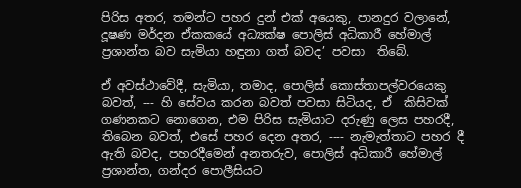පිරිස අතර, තමන්ට පහර දුන් එක් අයෙකු, පානදුර වලානේ, දූෂණ මර්දන ඒකකයේ අධ්‍යක්ෂ පොලිස් අධිකාරී හේමාල් ප්‍රශාන්ත බව සැමියා හඳුනා ගත් බවද’ පවසා  තිබේ.

ඒ අවස්ථාවේදී, සැමියා, තමාද, පොලිස් කොස්තාපල්වරයෙකු බවත්, --- හි සේවය කරන බවත් පවසා සිටියද, ඒ  කිසිවක් ගණනකට නොගෙන, එම පිරිස සැමියාට දරුණු ලෙස පහරදී, තිබෙන බවත්, එසේ පහර දෙන අතර, ---- නැමැත්තාට පහර දී ඇති බවද, පහරදීමෙන් අනතරුව, පොලිස් අධිකාරී හේමාල් ප්‍රශාන්ත, ගන්දර පොලීසියට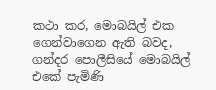කථා කර, මොබයිල් එක ගෙන්වාගෙන ඇති බවද, ගන්දර පොලීසියේ මොබයිල් එකේ පැමිණි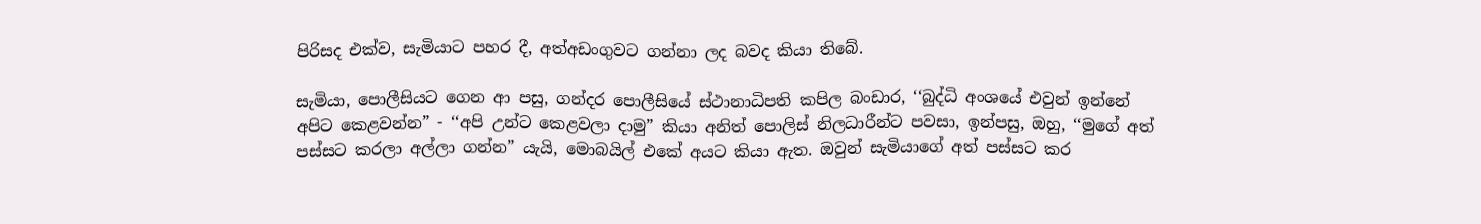පිරිසද එක්ව, සැමියාට පහර දී, අත්අඩංගුවට ගන්නා ලද බවද කියා තිබේ.

සැමියා, පොලීසියට ගෙන ආ පසු, ගන්දර පොලීසියේ ස්ථානාධිපති කපිල බංඩාර, ‘‘බුද්ධි අංශයේ එවුන් ඉන්නේ අපිට කෙළවන්න” - ‘‘අපි උන්ට කෙළවලා දාමු” කියා අනිත් පොලිස් නිලධාරීන්ට පවසා, ඉන්පසු, ඔහු, ‘‘මුගේ අත් පස්සට කරලා අල්ලා ගන්න” යැයි, මොබයිල් එකේ අයට කියා ඇත. ඔවුන් සැමියාගේ අත් පස්සට කර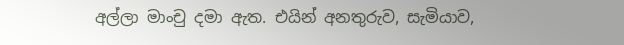අල්ලා මාංචු දමා ඇත. එයින් අනතුරුව, සැමියාව,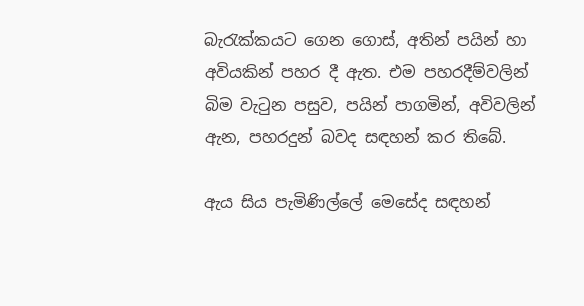බැරැක්කයට ගෙන ගොස්, අතින් පයින් හා අවියකින් පහර දී ඇත. එම පහරදීම්වලින් බිම වැටුන පසුව, පයින් පාගමින්, අවිවලින් ඇන, පහරදුන් බවද සඳහන් කර තිබේ.

ඇය සිය පැමිණිල්ලේ මෙසේද සඳහන්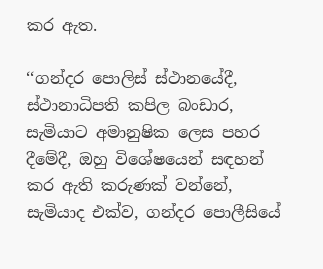කර ඇත.

‘‘ගන්දර පොලිස් ස්ථානයේදී, ස්ථානාධිපති කපිල බංඩාර, සැමියාට අමානුෂික ලෙස පහර දීමේදී, ඔහු විශේෂයෙන් සඳහන් කර ඇති කරුණක් වන්නේ, සැමියාද එක්ව, ගන්දර පොලීසියේ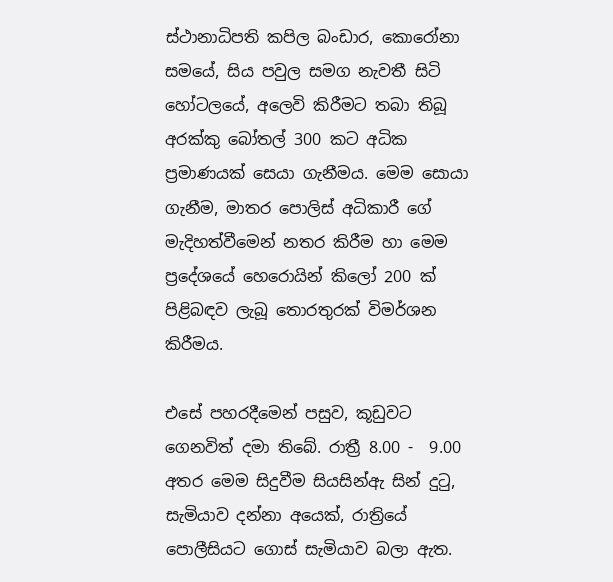ස්ථානාධිපති කපිල බංඩාර, කොරෝනා සමයේ, සිය පවුල සමග නැවතී සිටි හෝටලයේ, අලෙවි කිරීමට තබා තිබූ අරක්කු බෝතල් 300 කට අධික ප්‍රමාණයක් සෙයා ගැනීමය. මෙම සොයා ගැනීම, මාතර පොලිස් අධිකාරී ගේ මැදිහත්වීමෙන් නතර කිරීම හා මෙම ප්‍රදේශයේ හෙරොයින් කිලෝ 200 ක් පිළිබඳව ලැබූ තොරතුරක් විමර්ශන කිරීමය.

එසේ පහරදීමෙන් පසුව, කූඩුවට ගෙනවිත් දමා තිබේ. රාත්‍රී 8.00 -  9.00 අතර මෙම සිදුවීම සියසින්ඇ සින් දුටු, සැමියාව දන්නා අයෙක්, රාත්‍රියේ පොලීසියට ගොස් සැමියාව බලා ඇත.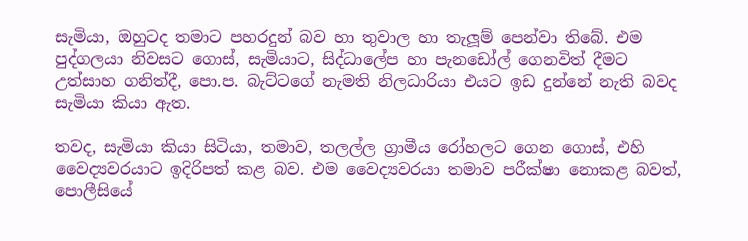සැමියා, ඔහුටද තමාට පහරදුන් බව හා තුවාල හා තැලූම් පෙන්වා තිබේ. එම පුද්ගලයා නිවසට ගොස්, සැමියාට, සිද්ධාලේප හා පැනඩෝල් ගෙනවිත් දීමට උත්සාහ ගනිත්දී, පො.ප. බැට්ටගේ නැමති නිලධාරියා එයට ඉඩ දුන්නේ නැති බවද සැමියා කියා ඇත.

තවද, සැමියා කියා සිටියා, තමාව, තලල්ල ග්‍රාමීය රෝහලට ගෙන ගොස්, එහි වෛද්‍යවරයාට ඉදිරිපත් කළ බව. එම වෛද්‍යවරයා තමාව පරීක්ෂා නොකළ බවත්, පොලීසියේ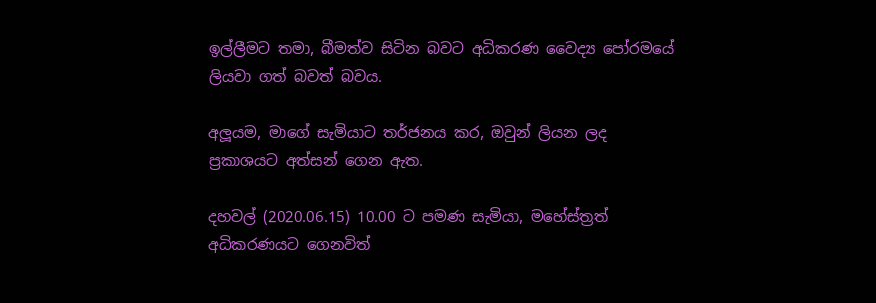ඉල්ලීමට තමා, බීමත්ව සිටින බවට අධිකරණ වෛද්‍ය පෝරමයේ ලියවා ගත් බවත් බවය.

අලූයම, මාගේ සැමියාට තර්ජනය කර, ඔවුන් ලියන ලද ප්‍රකාශයට අත්සන් ගෙන ඇත.

දහවල් (2020.06.15) 10.00 ට පමණ සැමියා, මහේස්ත්‍රත් අධිකරණයට ගෙනවිත්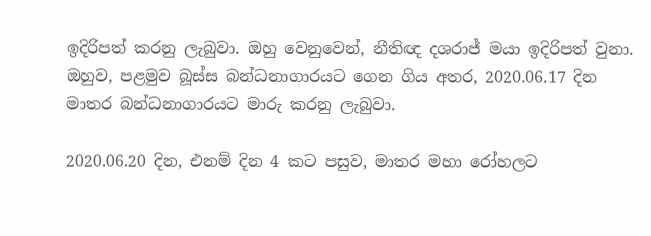ඉදිරිපත් කරනු ලැබුවා. ඔහු වෙනුවෙන්, නීතිඥ දශරාජ් මයා ඉදිරිපත් වුනා. ඔහුව, පළමුව බූස්ස බන්ධනාගාරයට ගෙන ගිය අතර, 2020.06.17 දින මාතර බන්ධනාගාරයට මාරු කරනු ලැබුවා.

2020.06.20 දින, එනම් දින 4 කට පසුව, මාතර මහා රෝහලට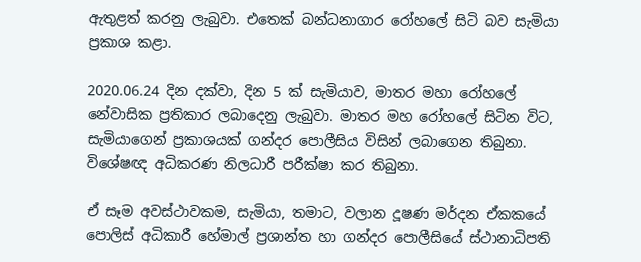ඇතුළත් කරනු ලැබුවා. එතෙක් බන්ධනාගාර රෝහලේ සිටි බව සැමියා ප්‍රකාශ කළා.

2020.06.24 දින දක්වා, දින 5 ක් සැමියාව, මාතර මහා රෝහලේ නේවාසික ප්‍රතිකාර ලබාදෙනු ලැබුවා. මාතර මහ රෝහලේ සිටින විට, සැමියාගෙන් ප්‍රකාශයක් ගන්දර පොලීසිය විසින් ලබාගෙන තිබුනා. විශේෂඥ අධිකරණ නිලධාරී පරීක්ෂා කර තිබුනා.

ඒ සෑම අවස්ථාවකම, සැමියා, තමාට, වලාන දූෂණ මර්දන ඒකකයේ පොලිස් අධිකාරී හේමාල් ප්‍රශාන්ත හා ගන්දර පොලීසියේ ස්ථානාධිපති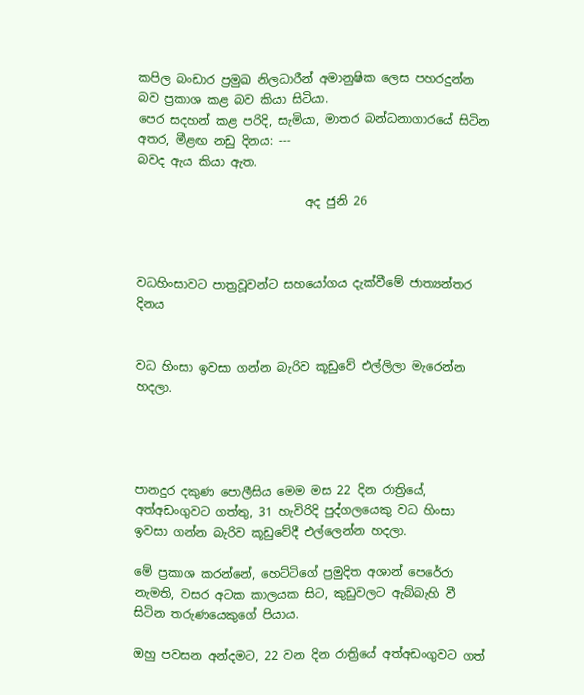කපිල බංඩාර ප්‍රමුඛ නිලධාරීන් අමානුෂික ලෙස පහරදුන්න බව ප්‍රකාශ කළ බව කියා සිටියා.
පෙර සදහන් කළ පරිදි, සැමියා, මාතර බන්ධනාගාරයේ සිටින අතර, මීළඟ නඩු දිනය: ---
බවද ඇය කියා ඇත.

                            අද ජුනි 26



වධහිංසාවට පාත්‍රවූවන්ට සහයෝගය දැක්වීමේ ජාත්‍යන්තර දිනය


වධ හිංසා ඉවසා ගන්න බැරිව කූඩුවේ එල්ලිලා මැරෙන්න හදලා.




පානදුර දකුණ පොලීසිය මෙම මස 22 දින රාත්‍රියේ, අත්අඩංගුවට ගත්තු, 31 හැවිරිදි පුද්ගලයෙකු වධ හිංසා ඉවසා ගන්න බැරිව කූඩුවේදී එල්ලෙන්න හදලා.

මේ ප්‍රකාශ කරන්නේ, හෙට්ටිගේ ප්‍රමුදිත අශාන් පෙරේරා නැමති, වසර අටක කාලයක සිට, කුඩුවලට ඇබ්බැහි වී සිටින තරුණයෙකුගේ පියාය.

ඔහු පවසන අන්දමට, 22 වන දින රාත්‍රියේ අත්අඩංගුවට ගත්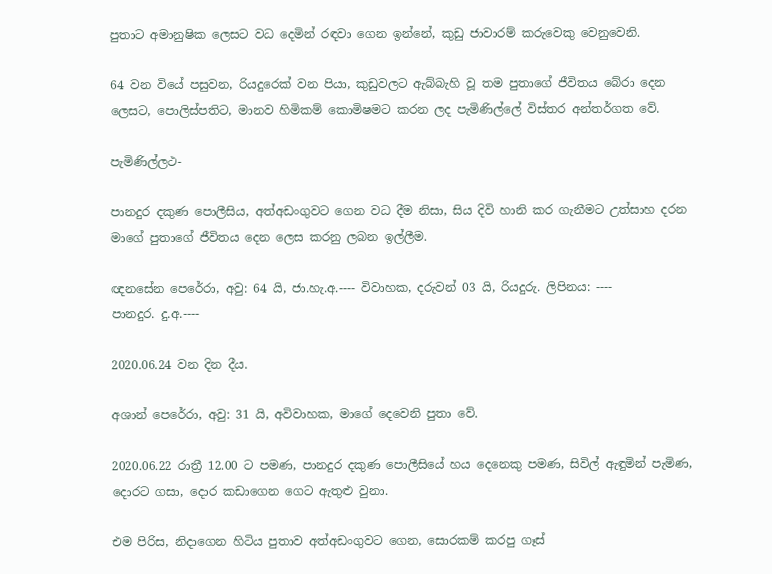පුතාට අමානුෂික ලෙසට වධ දෙමින් රඳවා ගෙන ඉන්නේ, කුඩු ජාවාරම් කරුවෙකු වෙනුවෙනි.

64 වන වියේ පසුවන, රියදුරෙක් වන පියා, කුඩුවලට ඇබ්බැහි වූ තම පුතාගේ ජීවිතය බේරා දෙන ලෙසට, පොලිස්පතිට, මානව හිමිකම් කොමිෂමට කරන ලද පැමිණිල්ලේ විස්තර අන්තර්ගත වේ.

පැමිණිල්ලථ-

පානදුර දකුණ පොලීසිය, අත්අඩංගුවට ගෙන වධ දීම නිසා, සිය දිවි හානි කර ගැනීමට උත්සාහ දරන මාගේ පුතාගේ ජීවිතය දෙන ලෙස කරනු ලබන ඉල්ලීම.

ඥනසේන පෙරේරා, අවු: 64 යි, ජා.හැ.අ.---- විවාහක, දරුවන් 03 යි, රියදුරු. ලිපිනය: ----
පානදුර. දු.අ.----

2020.06.24 වන දින දීය.

අශාන් පෙරේරා, අවු: 31 යි, අවිවාහක, මාගේ දෙවෙනි පුතා වේ.

2020.06.22 රාත්‍රී 12.00 ට පමණ, පානදුර දකුණ පොලීසියේ හය දෙනෙකු පමණ, සිවිල් ඇඳුමින් පැමිණ, දොරට ගසා, දොර කඩාගෙන ගෙට ඇතුළු වුනා.

එම පිරිස, නිදාගෙන හිටිය පුතාව අත්අඩංගුවට ගෙන, සොරකම් කරපු ගෑස්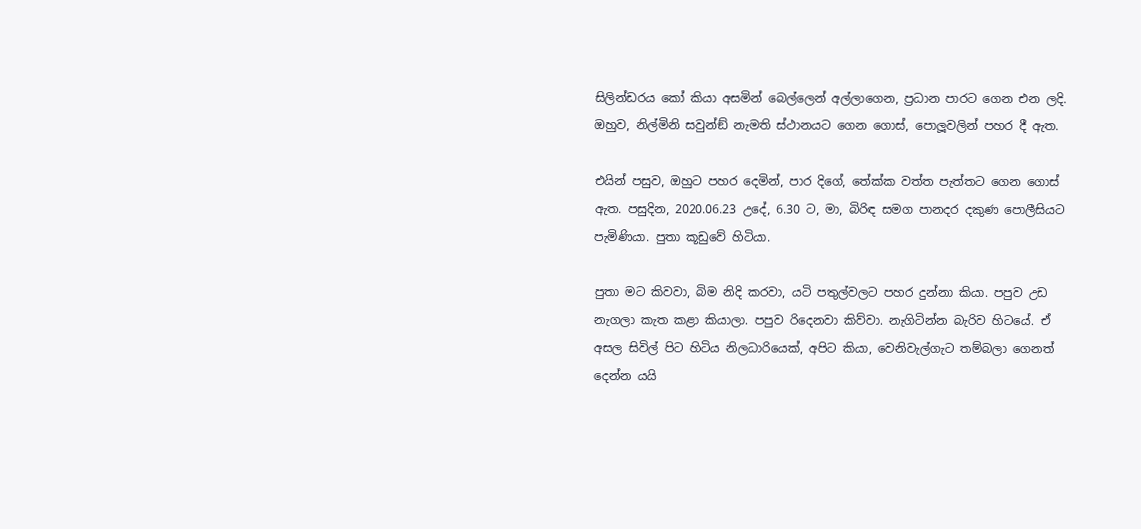සිලින්ඩරය කෝ කියා අසමින් බෙල්ලෙන් අල්ලාගෙන, ප්‍රධාන පාරට ගෙන එන ලදි. ඔහුව, නිල්මිනි සවුන්ඞ් නැමති ස්ථානයට ගෙන ගොස්, පොලූවලින් පහර දී ඇත.

එයින් පසුව, ඔහුට පහර දෙමින්, පාර දිගේ, තේක්ක වත්ත පැත්තට ගෙන ගොස් ඇත. පසුදින, 2020.06.23 උදේ, 6.30 ට, මා, බිරිඳ සමග පානදර දකුණ පොලීසියට පැමිණියා. පුතා කූඩුවේ හිටියා.

පුතා මට කිවවා, බිම නිදි කරවා, යටි පතුල්වලට පහර දුන්නා කියා. පපුව උඩ නැගලා කැත කළා කියාලා. පපුව රිදෙනවා කිව්වා. නැගිටින්න බැරිව හිටයේ. ඒ අසල සිවිල් පිට හිටිය නිලධාරියෙක්, අපිට කියා, වෙනිවැල්ගැට තම්බලා ගෙනත් දෙන්න යයි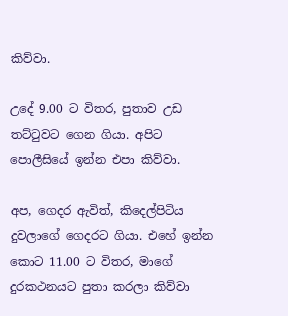කිව්වා.

උදේ 9.00 ට විතර, පුතාව උඩ තට්ටුවට ගෙන ගියා. අපිට පොලීසියේ ඉන්න එපා කිව්වා.

අප, ගෙදර ඇවිත්, කිදෙල්පිටිය දුවලාගේ ගෙදරට ගියා. එහේ ඉන්න කොට 11.00 ට විතර, මාගේ දුරකථනයට පුතා කරලා කිව්වා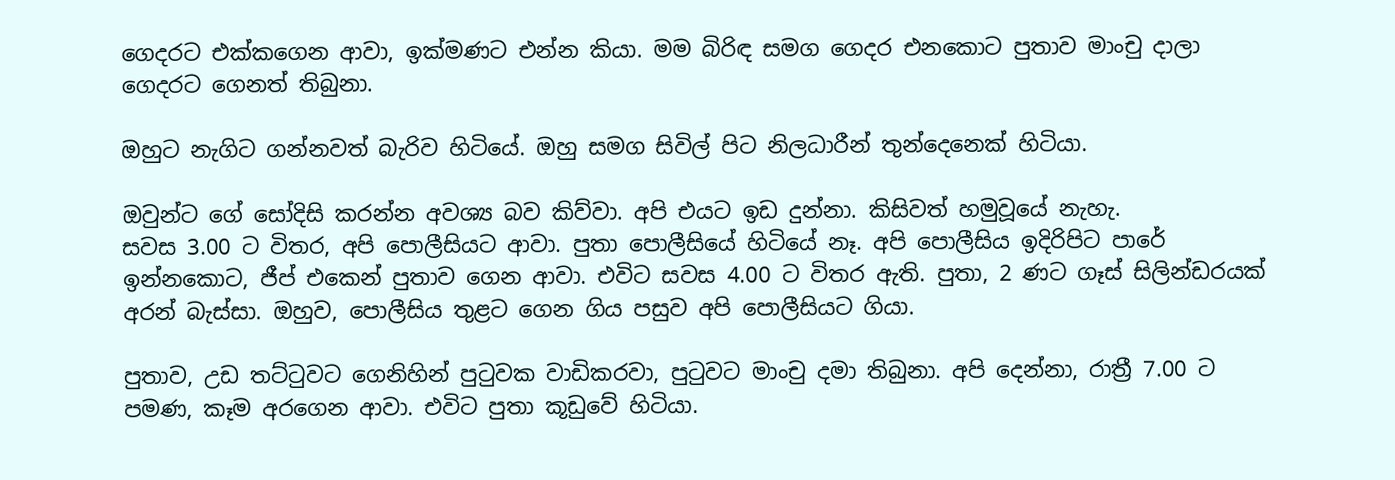ගෙදරට එක්කගෙන ආවා, ඉක්මණට එන්න කියා. මම බිරිඳ සමග ගෙදර එනකොට පුතාව මාංචු දාලා ගෙදරට ගෙනත් තිබුනා.

ඔහුට නැගිට ගන්නවත් බැරිව හිටියේ. ඔහු සමග සිවිල් පිට නිලධාරීන් තුන්දෙනෙක් හිටියා.

ඔවුන්ට ගේ සෝදිසි කරන්න අවශ්‍ය බව කිව්වා. අපි එයට ඉඩ දුන්නා. කිසිවත් හමුවූයේ නැහැ.
සවස 3.00 ට විතර, අපි පොලීසියට ආවා. පුතා පොලීසියේ හිටියේ නෑ. අපි පොලීසිය ඉදිරිපිට පාරේ ඉන්නකොට, ජීප් එකෙන් පුතාව ගෙන ආවා. එවිට සවස 4.00 ට විතර ඇති. පුතා, 2 ණට ගෑස් සිලින්ඩරයක් අරන් බැස්සා. ඔහුව, පොලීසිය තුළට ගෙන ගිය පසුව අපි පොලීසියට ගියා.

පුතාව, උඩ තට්ටුවට ගෙනිහින් පුටුවක වාඩිකරවා, පුටුවට මාංචු දමා තිබුනා. අපි දෙන්නා, රාත්‍රී 7.00 ට පමණ, කෑම අරගෙන ආවා. එවිට පුතා කූඩුවේ හිටියා.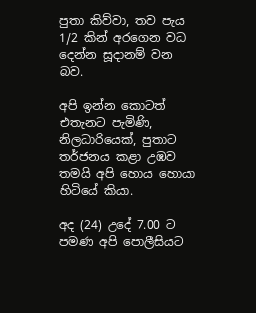පුතා කිව්වා, තව පැය 1/2 කින් අරගෙන වධ දෙන්න සූදානම් වන බව.

අපි ඉන්න කොටත් එතැනට පැමිණි, නිලධාරියෙක්, පුතාට තර්ජනය කළා උඹව තමයි අපි හොය හොයා හිටියේ කියා.

අද (24) උදේ 7.00 ට පමණ අපි පොලීසියට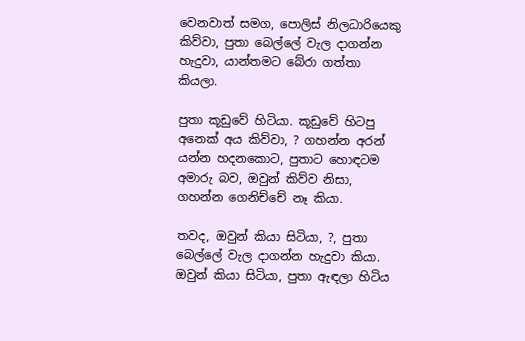වෙනවාත් සමග, පොලිස් නිලධාරියෙකු කිව්වා, පුතා බෙල්ලේ වැල දාගන්න හැදුවා, යාන්තමට බේරා ගත්තා කියලා.

පුතා කූඩුවේ හිටියා. කූඩුවේ හිටපු අනෙක් අය කිව්වා, ? ගහන්න අරන් යන්න හදනකොට, පුතාට හොඳටම අමාරු බව, ඔවුන් කිව්ව නිසා, ගහන්න ගෙනිච්චේ නෑ කියා.

තවද, ඔවුන් කියා සිටියා, ?, පුතා බෙල්ලේ වැල දාගන්න හැදුවා කියා. ඔවුන් කියා සිටියා, පුතා ඇඳලා හිටිය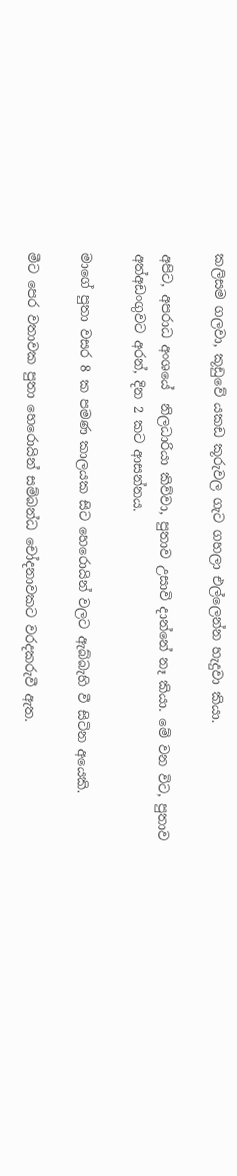කලිසම ගලවා, කූඩුවේ යකඩ කූරුවල ගැට ගහලා එල්ලෙන්න හැදුවා කියා.

අපිට, අපරාධ අංශයේ  නිලධාරියා කිව්වා, පුතාව උසාවි දාන්නේ නෑ කියා. මේ වන විට, පුතාව අත්අඩංගුවට අරන්, දින 2 කට ආසන්නය.

මාගේ පුතා වසර 8 ක පමණ කාලයක සිට හෙරොයින් වලට ඇබ්බැහි වී සිටින අයෙකි.

මීට පෙර වතාවක පුතා හෙරොයින් සම්බන්ධ චෝදනාවකට වරදකරුවී ඇත.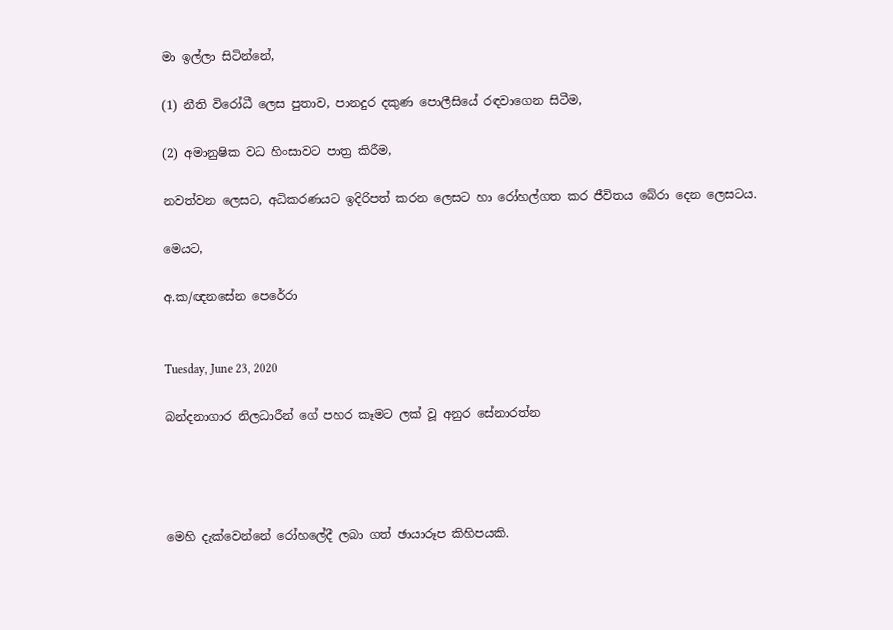මා ඉල්ලා සිටින්නේ,

(1) නීති විරෝධී ලෙස පුතාව, පානදුර දකුණ පොලීසියේ රඳවාගෙන සිටීම,

(2) අමානුෂික වධ හිංසාවට පාත්‍ර කිරීම,

නවත්වන ලෙසට, අධිකරණයට ඉදිරිපත් කරන ලෙසට හා රෝහල්ගත කර ජීවිතය බේරා දෙන ලෙසටය.

මෙයට,

අ.ක/ඥනසේන පෙරේරා


Tuesday, June 23, 2020

බන්දනාගාර නිලධාරීන් ගේ පහර කෑමට ලක් වූ අනුර සේනාරත්න




මෙහි දැක්වෙන්නේ රෝහලේදී ලබා ගත් ඡායාරූප කිහිපයකි.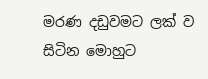මරණ දඩුවමට ලක් ව සිටින මොහුට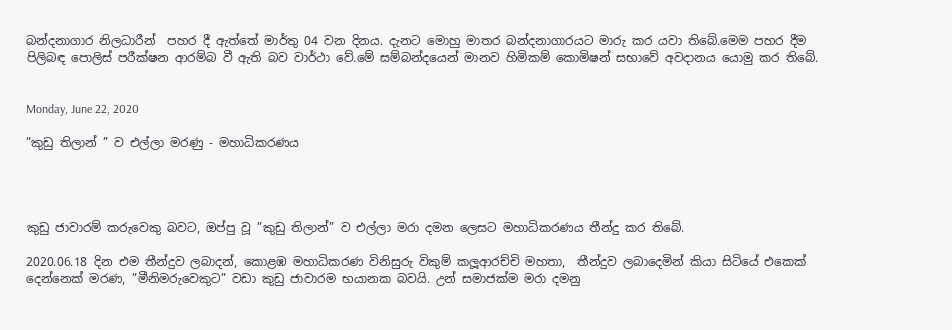බන්දනාගාර නිලධාරීන්  පහර දී ඇත්තේ මාර්තු 04 වන දිනය. දැනට මොහු මාතර බන්දනාගාරයට මාරු කර යවා තිබේ.මෙම පහර දීම පිලිබඳ පොලිස් පරීක්ෂන ආරම්බ වී ඇති බව වාර්ථා වේ.මේ සම්බන්දයෙන් මානව හිමිකම් කොමිෂන් සභාවේ අවදානය යොමු කර තිබේ.


Monday, June 22, 2020

”කුඩු තිලාන් ” ව එල්ලා මරණු - මහාධිකරණය




කුඩු ජාවාරම් කරුවෙකු බවට, ඔප්පු වූ ”කුඩු තිලාන්” ව එල්ලා මරා දමන ලෙසට මහාධිකරණය තීන්දු කර තිබේ.

2020.06.18 දින එම තීන්දුව ලබාදන්, කොළඹ මහාධිකරණ විනිසුරු විකුම් කලූආරච්චි මහතා,  තීන්දුව ලබාදෙමින් කියා සිටියේ එකෙක් දෙන්නෙක් මරණ, ”මීනිමරුවෙකුට” වඩා කුඩු ජාවාරම භයානක බවයි. උන් සමාජක්ම මරා දමනු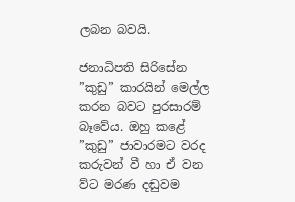ලබන බවයි.

ජනාධිපති සිරිසේන ”කුඩු” කාරයින් මෙල්ල කරන බවට පුරසාරම් බෑවේය. ඔහු කළේ ”කුඩු” ජාවාරමට වරද කරුවන් වී හා ඒ වන ව්ට මරණ දඬුවම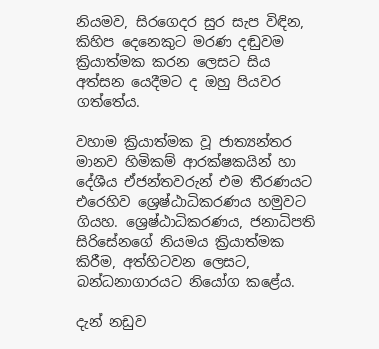නියමව, සිරගෙදර සුර සැප විඳින, කිහිප දෙනෙකුට මරණ දඬුවම ක්‍රියාත්මක කරන ලෙසට සිය අත්සන යෙදීමට ද ඔහු පියවර ගත්තේය.

වහාම ක්‍රියාත්මක වූ ජාත්‍යන්තර මානව හිමිකම් ආරක්ෂකයින් හා දේශීය ඒජන්තවරුන් එම තීරණයට එරෙහිව ශ්‍රෙෂ්ඨාධිකරණය හමුවට ගියහ. ශ්‍රෙෂ්ඨාධිකරණය, ජනාධිපති සිරිසේනගේ නියමය ක්‍රියාත්මක කිරීම, අත්හිටවන ලෙසට, බන්ධනාගාරයට නියෝග කළේය.

දැන් නඩුව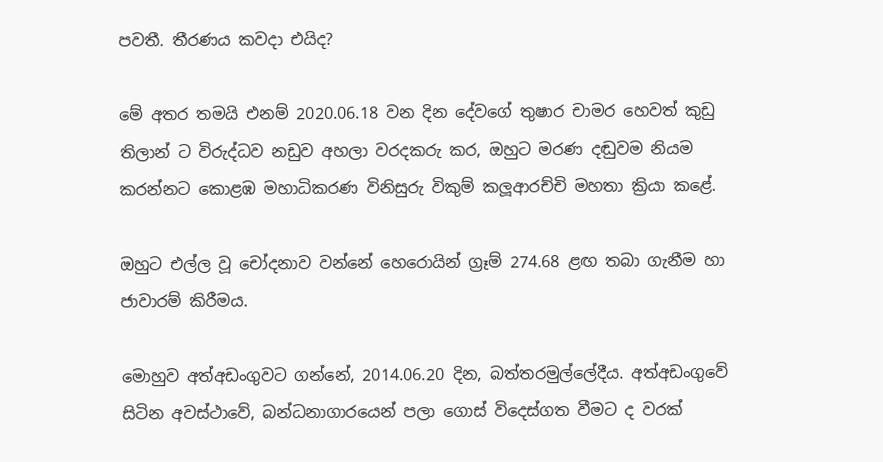පවතී. තීරණය කවදා එයිද?

මේ අතර තමයි එනම් 2020.06.18 වන දින දේවගේ තුෂාර චාමර හෙවත් කුඩු තිලාන් ට විරුද්ධව නඩුව අහලා වරදකරු කර, ඔහුට මරණ දඬුවම නියම කරන්නට කොළඹ මහාධිකරණ විනිසුරු විකුම් කලූආරච්චි මහතා ක්‍රියා කළේ.

ඔහුට එල්ල වූ චෝදනාව වන්නේ හෙරොයින් ග්‍රෑම් 274.68 ළඟ තබා ගැනීම හා ජාවාරම් කිරීමය.

මොහුව අත්අඩංගුවට ගන්නේ, 2014.06.20 දින, බත්තරමුල්ලේදීය. අත්අඩංගුවේ සිටින අවස්ථාවේ, බන්ධනාගාරයෙන් පලා ගොස් විදෙස්ගත වීමට ද වරක්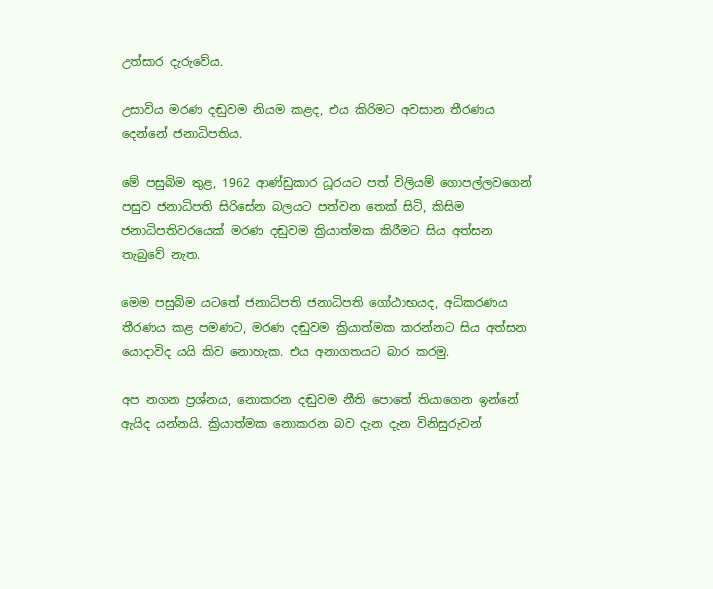උත්සාර දැරුවේය.

උසාවිය මරණ දඬුවම නියම කළද, එය කිරිමට අවසාන තීරණය දෙන්නේ ජනාධිපතිය.

මේ පසුබිම තුළ, 1962 ආණ්ඩුකාර ධූරයට පත් විලියම් ගොපල්ලවගෙන් පසුව ජනාධිපති සිරිසේන බලයට පත්වන තෙක් සිටි, කිසිම ජනාධිපතිවරයෙක් මරණ දඬුවම ක්‍රියාත්මක කිරීමට සිය අත්සන තැබුවේ නැත.

මෙම පසුබිම යටතේ ජනාධිපති ජනාධිපති ගෝඨාභයද, අධිකරණය තීරණය කළ පමණට, මරණ දඬුවම ක්‍රියාත්මක කරන්නට සිය අත්සන යොදාවිද යයි කිව නොහැක. එය අනාගතයට බාර කරමු.

අප නගන ප්‍රශ්නය, නොකරන දඬුවම නීති පොතේ තියාගෙන ඉන්නේ ඇයිද යන්නයි. ක්‍රියාත්මක නොකරන බව දැන දැන විනිසුරුවන්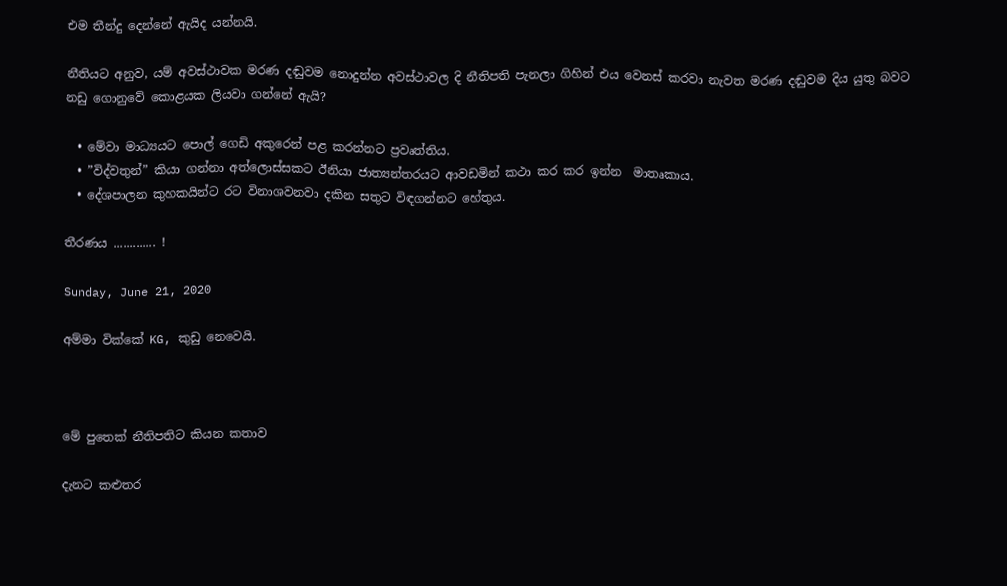එම තීන්දු දෙන්නේ ඇයිද යන්නයි.

නීතියට අනුව, යම් අවස්ථාවක මරණ දඬුවම නොදුන්න අවස්ථාවල දි නීතිපති පැනලා ගිහින් එය වෙනස් කරවා නැවත මරණ දඬුවම දිය යුතු බවට නඩු ගොනුවේ කොළයක ලියවා ගන්නේ ඇයි?

  • මේවා මාධ්‍යයට පොල් ගෙඩි අකුරෙන් පළ කරන්නට ප්‍රවෘත්තිය.
  • ”විද්වතුන්” කියා ගන්නා අත්ලොස්සකට ඊනියා ජාත්‍යන්තරයට ආවඩමින් කථා කර කර ඉන්න  මාතෘකාය.
  • දේශපාලන කුහකයින්ට රට විනාශවනවා දකින සතුට විඳගන්නට හේතුය.

තීරණය ............. !

Sunday, June 21, 2020

අම්මා වික්කේ KG, කුඩු නෙවෙයි.



මේ පුතෙක් නීතිපතිට කියන කතාව

දැනට කළුතර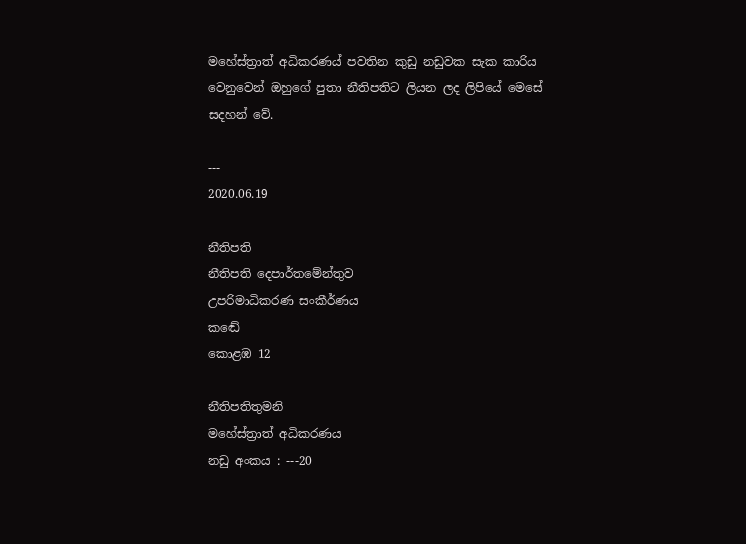මහේස්ත්‍රාත් අධිකරණය් පවතින කුඩු නඩුවක සැක කාරිය වෙනුවෙන් ඔහුගේ පුතා නීතිපතිට ලියන ලද ලිපියේ මෙසේ සදහන් වේ.

---
2020.06.19

නීතිපති
නීතිපති දෙපාර්තමේන්තුව
උපරිමාධිකරණ සංකීර්ණය
කඬේ
කොළඹ 12

නීතිපතිතුමනි
මහේස්ත්‍රාත් අධිකරණය
නඩු අංකය : ---20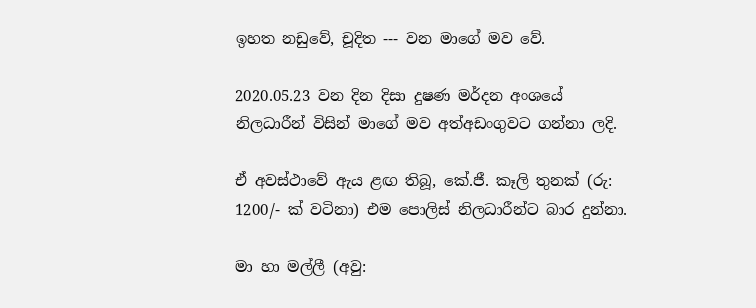ඉහත නඩුවේ, චූදිත --- වන මාගේ මව වේ.

2020.05.23 වන දින දිසා දුෂණ මර්දන අංශයේ නිලධාරීන් විසින් මාගේ මව අත්අඩංගුවට ගන්නා ලදි.

ඒ අවස්ථාවේ ඇය ළඟ තිබූ, කේ.ජී. කෑලි තුනක් (රු: 1200/- ක් වටිනා) එම පොලිස් නිලධාරීන්ට බාර දුන්නා.

මා හා මල්ලී (අවු: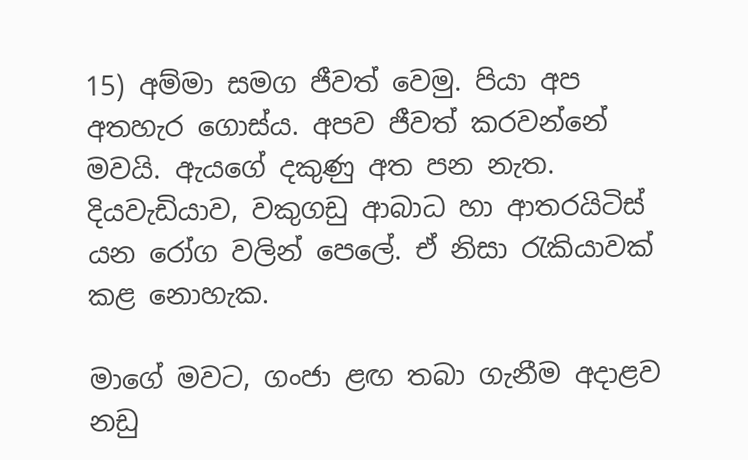15) අම්මා සමග ජීවත් වෙමු. පියා අප අතහැර ගොස්ය. අපව ජීවත් කරවන්නේ මවයි. ඇයගේ දකුණු අත පන නැත. දියවැඩියාව, වකුගඩු ආබාධ හා ආතරයිටිස් යන රෝග වලින් පෙලේ. ඒ නිසා රැකියාවක් කළ නොහැක.

මාගේ මවට, ගංජා ළඟ තබා ගැනීම අදාළව නඩු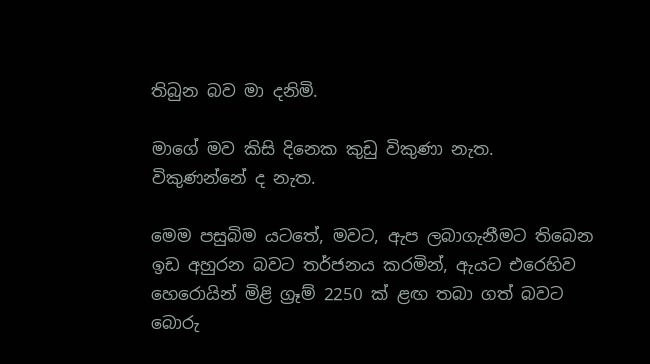තිබුන බව මා දනිමි.

මාගේ මව කිසි දිනෙක කුඩු විකුණා නැත. විකුණන්නේ ද නැත.

මෙම පසුබිම යටතේ, මවට, ඇප ලබාගැනීමට තිබෙන ඉඩ අහුරන බවට තර්ජනය කරමින්, ඇයට එරෙහිව හෙරොයින් මිළි ග්‍රෑම් 2250 ක් ළඟ තබා ගත් බවට බොරු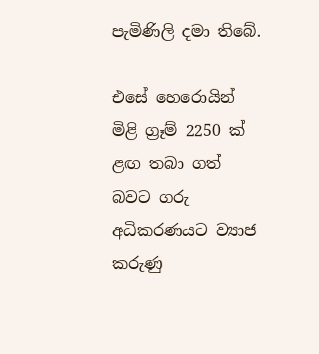පැමිණිලි දමා තිබේ.

එසේ හෙරොයින් මිළි ග්‍රෑම් 2250 ක් ළඟ තබා ගත් බවට ගරු අධිකරණයට ව්‍යාජ කරුණු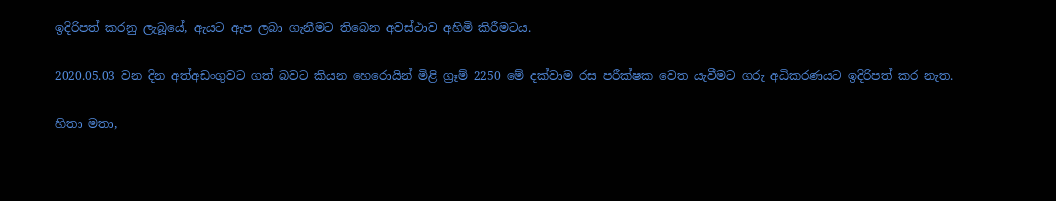ඉදිරිපත් කරනු ලැබූයේ, ඇයට ඇප ලබා ගැනීමට තිබෙන අවස්ථාව අහිමි කිරීමටය.

2020.05.03 වන දින අත්අඩංගුවට ගත් බවට කියන හෙරොයින් මිළි ග්‍රෑම් 2250 මේ දක්වාම රස පරීක්ෂක වෙත යැවීමට ගරු අධිකරණයට ඉදිරිපත් කර නැත.

හිතා මතා,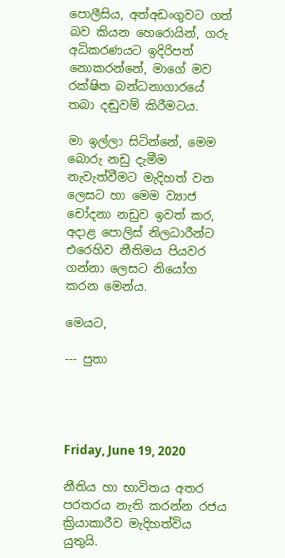පොලීසිය, අත්අඩංගුවට ගත් බව කියන හෙරොයින්, ගරු අධිකරණයට ඉදිරිපත් නොකරන්නේ, මාගේ මව රක්ෂිත බන්ධනාගාරයේ තබා දඬුවම් කිරීමටය.

මා ඉල්ලා සිටින්නේ, මෙම බොරු නඩු දැමීම නැවැත්වීමට මැදිහත් වන ලෙසට හා මෙම ව්‍යාජ චෝදනා නඩුව ඉවත් කර, අදාළ පොලිස් නිලධාරීන්ට එරෙහිව නීතිමය පියවර ගන්නා ලෙසට නියෝග කරන මෙන්ය.

මෙයට,

--- පුතා




Friday, June 19, 2020

නීතිය හා භාවිතය අතර පරතරය නැති කරන්න රජය ක්‍රියාකාරීව මැදිහත්විය යුතුයි.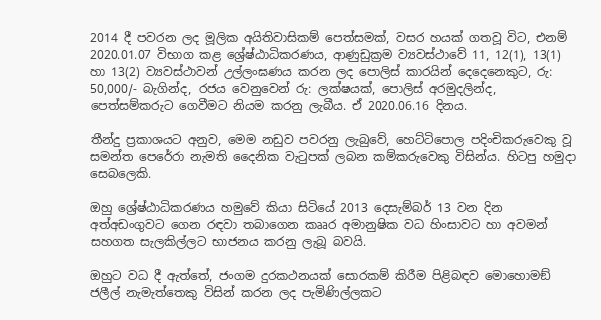2014 දී පවරන ලද මූලික අයිතිවාසිකම් පෙත්සමක්, වසර හයක් ගතවූ විට, එනම් 2020.01.07 විභාග කළ ශ්‍රේෂ්ඨාධිකරණය, ආණුඩුක්‍රම ව්‍යවස්ථාවේ 11, 12(1), 13(1) හා 13(2) ව්‍යවස්ථාවන් උල්ලංඝණය කරන ලද පොලිස් කාරයින් දෙදෙනෙකුට, රු: 50,000/- බැගින්ද, රජය වෙනුවෙන් රු: ලක්ෂයක්, පොලිස් අරමුදලින්ද, පෙත්සම්කරුට ගෙවීමට නියම කරනු ලැබීය. ඒ 2020.06.16 දිනය.

තීන්දු ප්‍රකාශයට අනුව, මෙම නඩුව පවරනු ලැබුවේ, හෙට්ටිපොල පදිංචිකරුවෙකු වූ සමන්ත පෙරේරා නැමති දෛනික වැටුපක් ලබන කම්කරුවෙකු විසින්ය. හිටපු හමුදා සෙබලෙකි.

ඔහු ශ්‍රේෂ්ඨාධිකරණය හමුවේ කියා සිටියේ 2013 දෙසැම්බර් 13 වන දින අත්අඩංගුවට ගෙන රඳවා තබාගෙන කෲර අමානුෂික වධ හිංසාවට හා අවමන් සහගත සැලකිල්ලට භාජනය කරනු ලැබූ බවයි.

ඔහුට වධ දී ඇත්තේ, ජංගම දුරකථනයක් සොරකම් කිරීම පිළිබඳව මොහොමඞ් ජලීල් නැමැත්තෙකු විසින් කරන ලද පැමිණිල්ලකට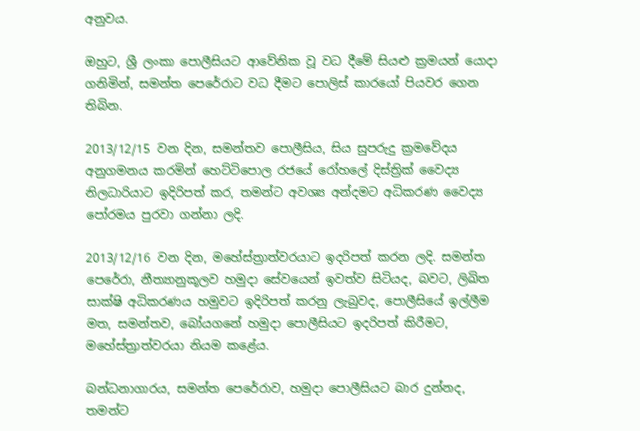අනුවය.

ඔහුට, ශ්‍රී ලංකා පොලීසියට ආවේනික වූ වධ දීමේ සියළු ක්‍රමයන් යොදා ගනිමින්, සමන්ත පෙරේරාට වධ දීමට පොලිස් කාරයෝ පියවර ගෙන තිබින.

2013/12/15 වන දින, සමන්තව පොලීසිය, සිය සුපරුදු ක්‍රමවේදය අනුගමනය කරමින් හෙට්ටිපොල රජයේ රෝහලේ දිස්ත්‍රික් වෛද්‍ය නිලධාරියාට ඉදිරිපත් කර, තමන්ට අවශ්‍ය අන්දමට අධිකරණ වෛද්‍ය පෝරමය පුරවා ගන්නා ලදි.

2013/12/16 වන දින, මහේස්ත්‍රාත්වරයාට ඉදරිපත් කරන ලදි. සමන්ත පෙරේරා, නීත්‍යානුකූලව හමුදා සේවයෙන් ඉවත්ව සිටියද, බවට, ලිඛිත සාක්ෂි අධිකරණය හමුවට ඉදිරිපත් කරනු ලැබුවද, පොලීසියේ ඉල්ලීම මත, සමන්තව, බෝයගනේ හමුදා පොලීසියට ඉදරිපත් කිරීමට, මහේස්ත්‍රාත්වරයා නියම කළේය.

බන්ධනාගාරය, සමන්ත පෙරේරාව, හමුදා පොලීසියට බාර දුන්නද, තමන්ට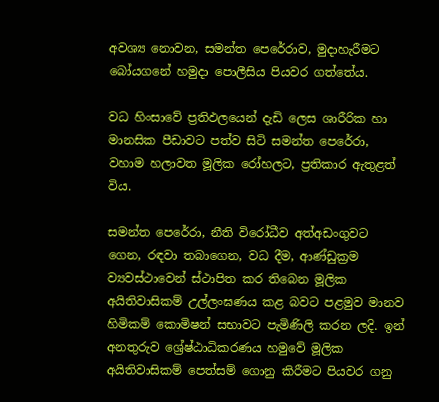අවශ්‍ය නොවන, සමන්ත පෙරේරාව, මුදාහැරීමට බෝයගනේ හමුදා පොලීසිය පියවර ගත්තේය.

වධ හිංසාවේ ප්‍රතිඵලයෙන් දැඩි ලෙස ශාරීරික හා මානසික පීඩාවට පත්ව සිටි සමන්ත පෙරේරා, වහාම හලාවත මූලික රෝහලට, ප්‍රතිකාර ඇතුළත් විය.

සමන්ත පෙරේරා, නීති විරෝධීව අත්අඩංගුවට ගෙන, රඳවා තබාගෙන, වධ දීම, ආණ්ඩුක්‍රම ව්‍යවස්ථාවෙන් ස්ථාපිත කර තිබෙන මූලික අයිතිවාසිකම් උල්ලංඝණය කළ බවට පළමුව මානව හිමිකම් කොමිෂන් සභාවට පැමිණිලි කරන ලදි. ඉන් අනතුරුව ශ්‍රේෂ්ඨාධිකරණය හමුවේ මූලික අයිතිවාසිකම් පෙත්සම් ගොනු කිරීමට පියවර ගනු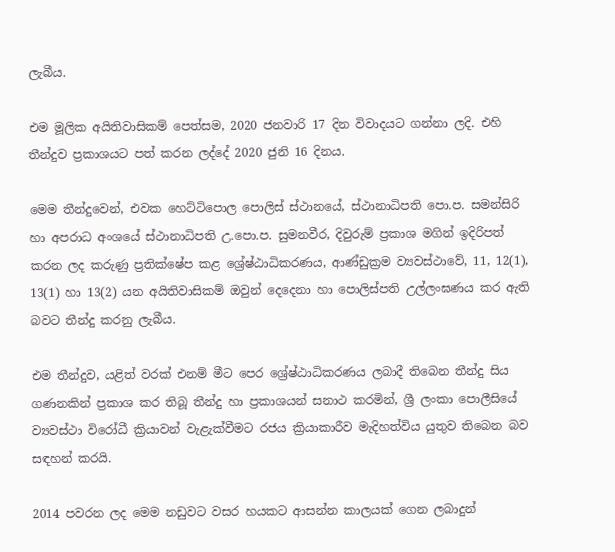ලැබීය.

එම මූලික අයිතිවාසිකම් පෙත්සම, 2020 ජනවාරි 17 දින විවාදයට ගන්නා ලදි. එහි තීන්දුව ප්‍රකාශයට පත් කරන ලද්දේ 2020 ජුනි 16 දිනය.

මෙම තීන්දුවෙන්, එවක හෙට්ටිපොල පොලිස් ස්ථානයේ, ස්ථානාධිපති පො.ප. සමන්සිරි හා අපරාධ අංශයේ ස්ථානාධිපති උ.පො.ප. සුමනවීර, දිවුරුම් ප්‍රකාශ මගින් ඉදිරිපත් කරන ලද කරුණු ප්‍රතික්ෂේප කළ ශ්‍රේෂ්ඨාධිකරණය, ආණ්ඩුක්‍රම ව්‍යවස්ථාවේ, 11, 12(1), 13(1) හා 13(2) යන අයිතිවාසිකම් ඔවුන් දෙදෙනා හා පොලිස්පති උල්ලංඝණය කර ඇති බවට තීන්දු කරනු ලැබීය.

එම තීන්දුව, යළිත් වරක් එනම් මීට පෙර ශ්‍රේෂ්ඨාධිකරණය ලබාදී තිබෙන තීන්දු සිය ගණනකින් ප්‍රකාශ කර තිබූ තීන්දු හා ප්‍රකාශයන් සනාථ කරමින්, ශ්‍රී ලංකා පොලීසියේ ව්‍යවස්ථා විරෝධී ක්‍රියාවන් වැළැක්වීමට රජය ක්‍රියාකාරීව මැදිහත්විය යුතුව තිබෙන බව සඳහන් කරයි.

2014 පවරන ලද මෙම නඩුවට වසර හයකට ආසන්න කාලයක් ගෙන ලබාදුන්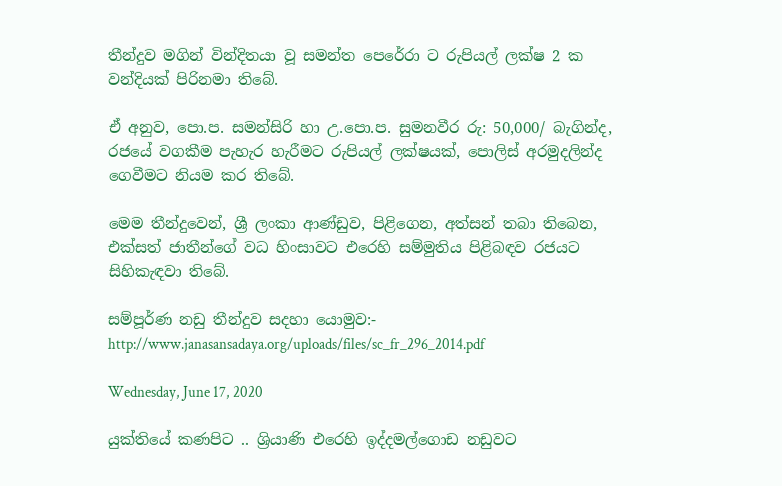තීන්දුව මගින් වින්දිතයා වූ සමන්ත පෙරේරා ට රුපියල් ලක්ෂ 2 ක වන්දියක් පිරිනමා තිබේ.

ඒ අනුව, පො.ප. සමන්සිරි හා උ.පො.ප. සුමනවීර රු: 50,000/ බැගින්ද, රජයේ වගකීම පැහැර හැරීමට රුපියල් ලක්ෂයක්, පොලිස් අරමුදලින්ද ගෙවීමට නියම කර තිබේ.

මෙම තීන්දුවෙන්, ශ්‍රී ලංකා ආණ්ඩුව, පිළිගෙන, අත්සන් තබා තිබෙන, එක්සත් ජාතීන්ගේ වධ හිංසාවට එරෙහි සම්මුතිය පිළිබඳව රජයට සිහිකැඳවා තිබේ.

සම්පූර්ණ නඩු තීන්දුව සදහා යොමුව:-  http://www.janasansadaya.org/uploads/files/sc_fr_296_2014.pdf

Wednesday, June 17, 2020

යුක්තියේ කණපිට .. ශ්‍රියාණි එරෙහි ඉද්දමල්ගොඩ නඩුවට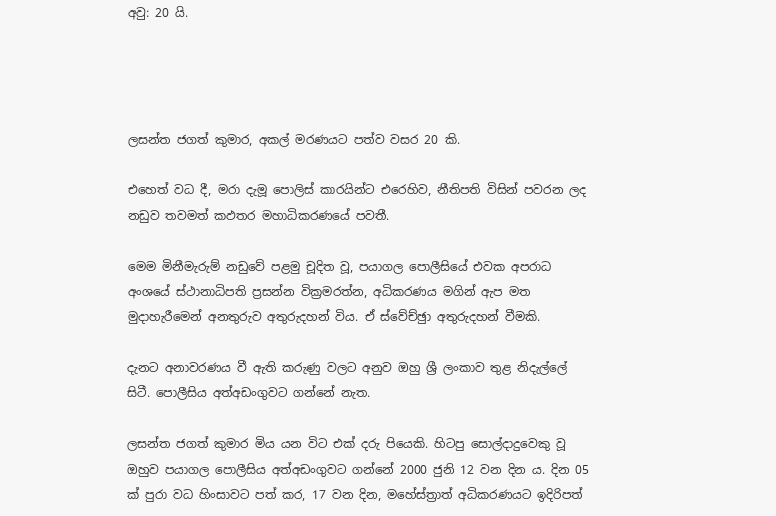අවු: 20 යි.




ලසන්ත ජගත් කුමාර, අකල් මරණයට පත්ව වසර 20 කි.

එහෙත් වධ දී, මරා දැමූ පොලිස් කාරයින්ට එරෙහිව, නීතිපති විසින් පවරන ලද නඩුව තවමත් කඵතර මහාධිකරණයේ පවතී.

මෙම මිනීමැරුම් නඩුවේ පළමු චූදිත වූ, පයාගල පොලීසියේ එවක අපරාධ අංශයේ ස්ථානාධිපති ප්‍රසන්න වික්‍රමරත්න, අධිකරණය මගින් ඇප මත මුදාහැරීමෙන් අනතුරුව අතුරුදහන් විය. ඒ ස්වේච්ඡුා අතුරුදහන් වීමකි.

දැනට අනාවරණය වී ඇති කරුණු වලට අනුව ඔහු ශ්‍රී ලංකාව තුළ නිදැල්ලේ සිටී. පොලීසිය අත්අඩංගුවට ගන්නේ නැත.

ලසන්ත ජගත් කුමාර මිය යන විට එක් දරු පියෙකි. හිටපු සොල්දාදුවෙකු වූ ඔහුව පයාගල පොලීසිය අත්අඩංගුවට ගන්නේ 2000 ජුනි 12 වන දින ය. දින 05 ක් පුරා වධ හිංසාවට පත් කර, 17 වන දින, මහේස්ත්‍රාත් අධිකරණයට ඉදිරිපත්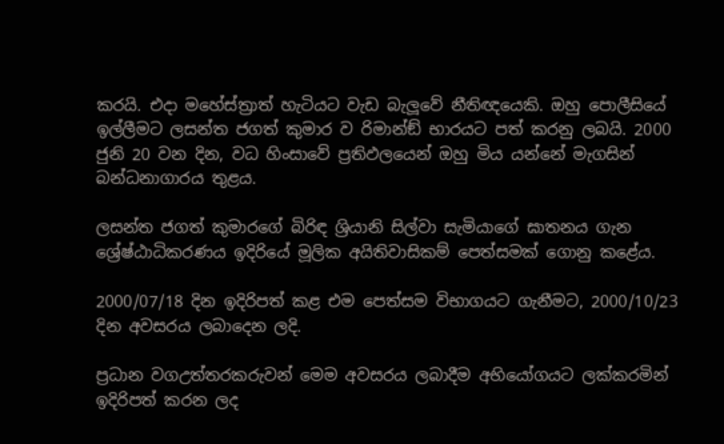කරයි. එදා මහේස්ත්‍රාත් හැටියට වැඩ බැලූවේ නීතිඥයෙකි. ඔහු පොලීසියේ ඉල්ලීමට ලසන්ත ජගත් කුමාර ව රිමාන්ඞ් භාරයට පත් කරනු ලබයි. 2000 ජුනි 20 වන දින, වධ හිංසාවේ ප්‍රතිඵලයෙන් ඔහු මිය යන්නේ මැගසින් බන්ධනාගාරය තුළය.

ලසන්ත ජගත් කුමාරගේ බිරිඳ ශ්‍රියානි සිල්වා සැමියාගේ ඝාතනය ගැන ශ්‍රේෂ්ඨාධිකරණය ඉදිරියේ මූලික අයිතිවාසිකම් පෙත්සමක් ගොනු කළේය.

2000/07/18 දින ඉදිරිපත් කළ එම පෙත්සම විභාගයට ගැනීමට, 2000/10/23 දින අවසරය ලබාදෙන ලදි.

ප්‍රධාන වගඋත්තරකරුවන් මෙම අවසරය ලබාදීම අභියෝගයට ලක්කරමින් ඉදිරිපත් කරන ලද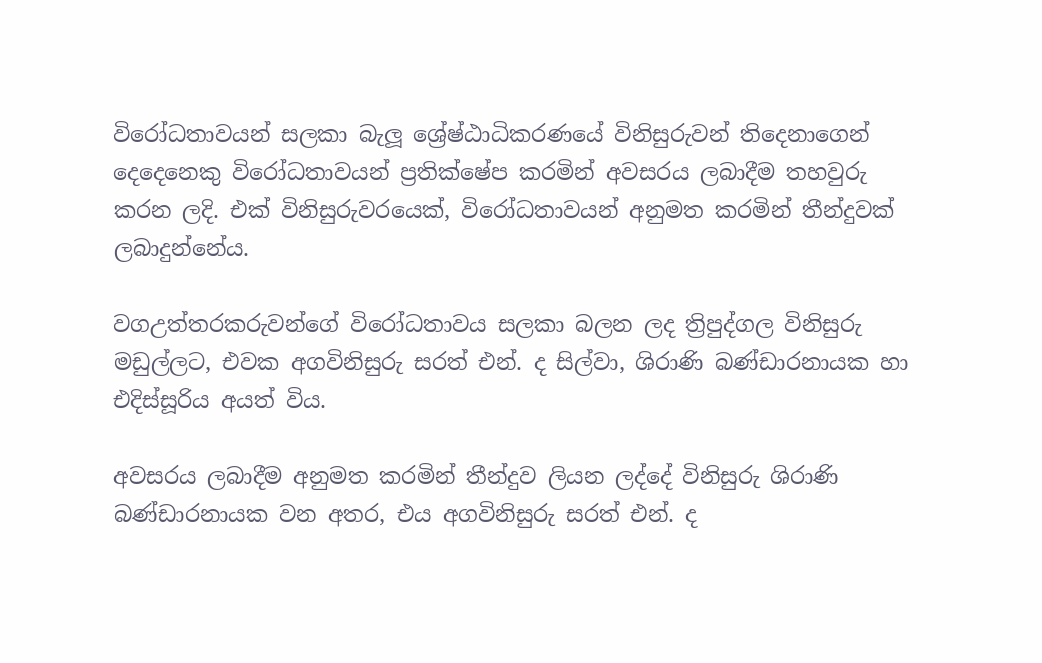විරෝධතාවයන් සලකා බැලූ ශ්‍රේෂ්ඨාධිකරණයේ විනිසුරුවන් තිදෙනාගෙන් දෙදෙනෙකු විරෝධතාවයන් ප්‍රතික්ෂේප කරමින් අවසරය ලබාදීම තහවුරු කරන ලදි. එක් විනිසුරුවරයෙක්, විරෝධතාවයන් අනුමත කරමින් තීන්දුවක් ලබාදුන්නේය.

වගඋත්තරකරුවන්ගේ විරෝධතාවය සලකා බලන ලද ත්‍රිපුද්ගල විනිසුරු මඩුල්ලට, එවක අගවිනිසුරු සරත් එන්. ද සිල්වා, ශිරාණි බණ්ඩාරනායක හා එදිස්සූරිය අයත් විය.

අවසරය ලබාදීම අනුමත කරමින් තීන්දුව ලියන ලද්දේ විනිසුරු ශිරාණි බණ්ඩාරනායක වන අතර, එය අගවිනිසුරු සරත් එන්. ද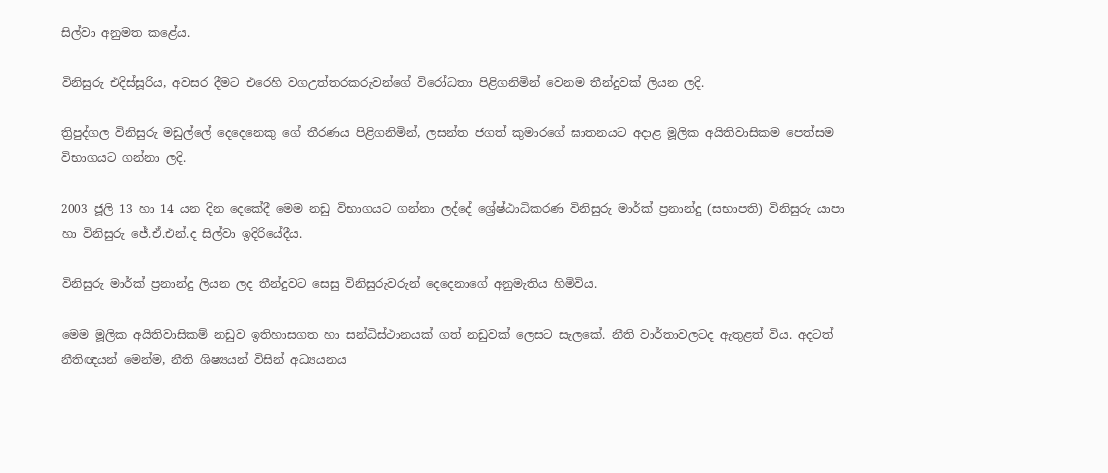සිල්වා අනුමත කළේය.

විනිසුරු එදිස්සූරිය, අවසර දීමට එරෙහි වගඋත්තරකරුවන්ගේ විරෝධතා පිළිගනිමින් වෙනම තීන්දුවක් ලියන ලදි.

ත්‍රිපුද්ගල විනිසුරු මඩුල්ලේ දෙදෙනෙකු ගේ තීරණය පිළිගනිමින්, ලසන්ත ජගත් කුමාරගේ ඝාතනයට අදාළ මූලික අයිතිවාසිකම පෙත්සම විභාගයට ගන්නා ලදි.

2003 ජූලි 13 හා 14 යන දින දෙකේදී මෙම නඩු විභාගයට ගන්නා ලද්දේ ශ්‍රේෂ්ඨාධිකරණ විනිසුරු මාර්ක් ප්‍රනාන්දු (සභාපති) විනිසුරු යාපා හා විනිසුරු ජේ.ඒ.එන්.ද සිල්වා ඉදිරියේදීය.

විනිසුරු මාර්ක් ප්‍රනාන්දු ලියන ලද තීන්දුවට සෙසු විනිසුරුවරුන් දෙදෙනාගේ අනුමැතිය හිමිවිය.

මෙම මූලික අයිතිවාසිකම් නඩුව ඉතිහාසගත හා සන්ධිස්ථානයක් ගත් නඩුවක් ලෙසට සැලකේ. නීති වාර්තාවලටද ඇතුළත් විය. අදටත් නීතිඥයන් මෙන්ම, නීති ශිෂ්‍යයන් විසින් අධ්‍යයනය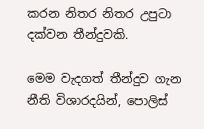කරන නිතර නිතර උපුටා දක්වන තීන්දුවකි.

මෙම වැදගත් තීන්දුව ගැන නීති විශාරදයින්, පොලිස්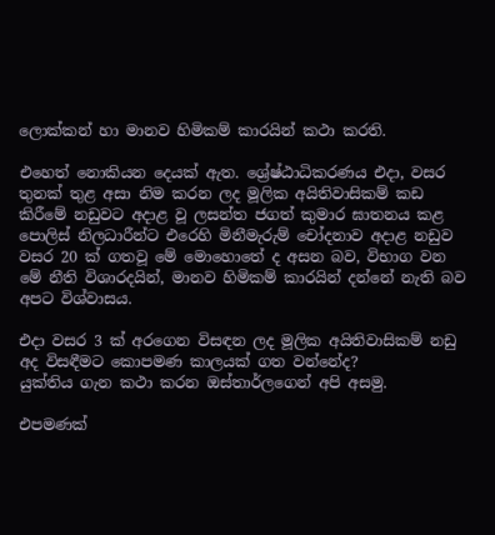ලොක්කන් හා මානව හිමිකම් කාරයින් කථා කරති.

එහෙත් නොකියන දෙයක් ඇත. ශ්‍රේෂ්ඨාධිකරණය එදා, වසර තුනක් තුළ අසා නිම කරන ලද මූලික අයිතිවාසිකම් කඩ කිරීමේ නඩුවට අදාළ වූ ලසන්ත ජගත් කුමාර ඝාතනය කළ පොලිස් නිලධාරීන්ට එරෙහි මිනීමැරුම් චෝදනාව අදාළ නඩුව වසර 20 ක් ගතවූ මේ මොහොතේ ද අසන බව, විභාග වන මේ නීති විශාරදයින්, මානව හිමිකම් කාරයින් දන්නේ නැති බව අපට විශ්වාසය.

එදා වසර 3 ක් අරගෙන විසඳන ලද මූලික අයිතිවාසිකම් නඩු අද විසඳීමට කොපමණ කාලයක් ගත වන්නේද?
යුක්තිය ගැන කථා කරන ඔස්තාර්ලගෙන් අපි අසමු.

එපමණක්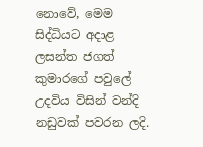නොවේ, මෙම සිද්ධියට අදාළ ලසන්ත ජගත් කුමාරගේ පවුලේ උදවිය විසින් වන්දි නඩුවක් පවරන ලදි.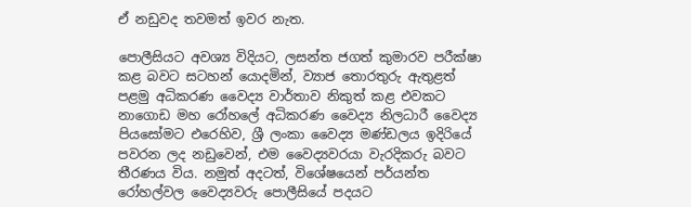ඒ නඩුවද තවමත් ඉවර නැත.

පොලීසියට අවශ්‍ය විදියට, ලසන්ත ජගත් කුමාරව පරීක්ෂා කළ බවට සටහන් යොදමින්, ව්‍යාජ තොරතුරු ඇතුළත් පළමු අධිකරණ වෛද්‍ය වාර්තාව නිකුත් කළ එවකට නාගොඩ මහ රෝහලේ අධිකරණ වෛද්‍ය නිලධාරී වෛද්‍ය පියසෝමට එරෙහිව, ශ්‍රී ලංකා වෛද්‍ය මණ්ඩලය ඉදිරියේ පවරන ලද නඩුවෙන්, එම වෛද්‍යවරයා වැරදිකරු බවට තීරණය විය. නමුත් අදටත්, විශේෂයෙන් පර්යන්ත රෝහල්වල වෛද්‍යවරු පොලීසියේ පදයට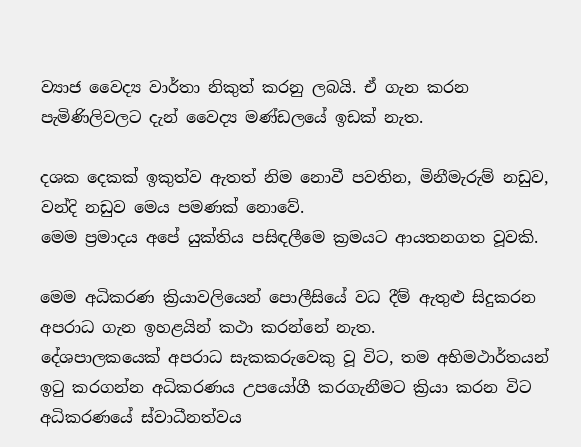ව්‍යාජ වෛද්‍ය වාර්තා නිකුත් කරනු ලබයි. ඒ ගැන කරන පැමිණිලිවලට දැන් වෛද්‍ය මණ්ඩලයේ ඉඩක් නැත.

දශක දෙකක් ඉකුත්ව ඇතත් නිම නොවී පවතින, මිනීමැරුම් නඩුව, වන්දි නඩුව මෙය පමණක් නොවේ.
මෙම ප්‍රමාදය අපේ යුක්තිය පසිඳලීමෙ ක්‍රමයට ආයතනගත වූවකි.

මෙම අධිකරණ ක්‍රියාවලියෙන් පොලීසියේ වධ දීම් ඇතුළු සිදුකරන අපරාධ ගැන ඉහළයින් කථා කරන්නේ නැත.
දේශපාලකයෙක් අපරාධ සැකකරුවෙකු වූ විට, තම අභිමථාර්තයන් ඉටු කරගන්න අධිකරණය උපයෝගී කරගැනීමට ක්‍රියා කරන විට අධිකරණයේ ස්වාධීනත්වය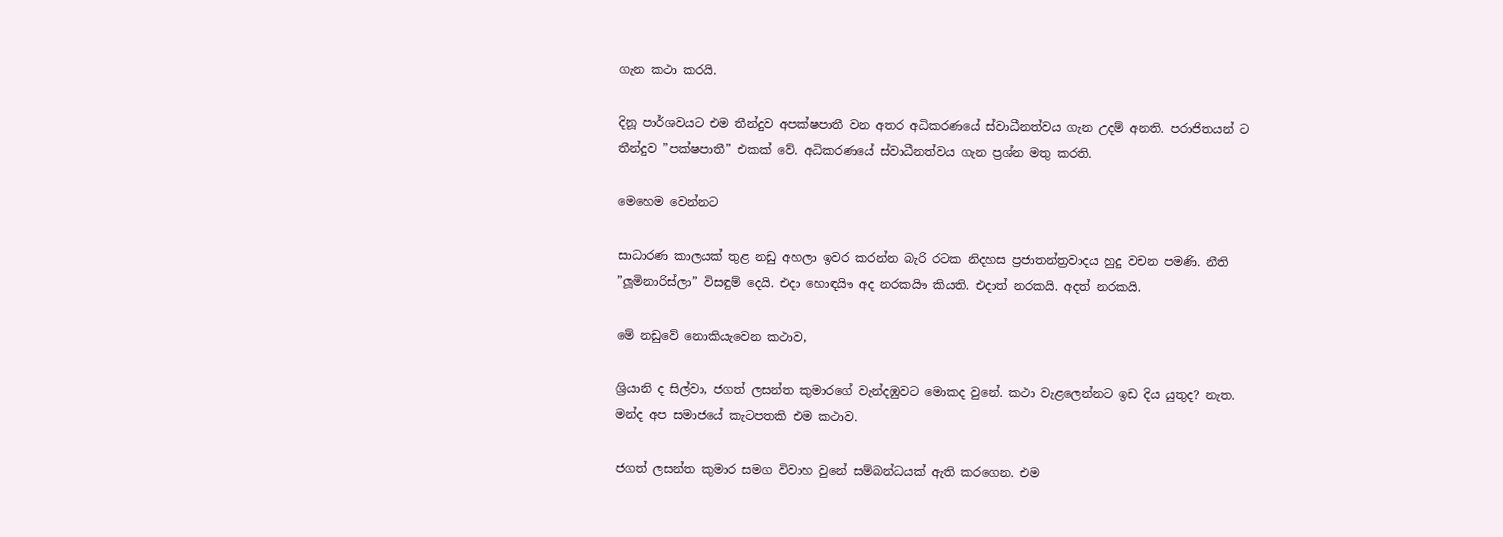ගැන කථා කරයි.

දිනූ පාර්ශවයට එම තීන්දුව අපක්ෂපාතී වන අතර අධිකරණයේ ස්වාධීනත්වය ගැන උදම් අනති. පරාජිතයන් ට තීන්දුව ”පක්ෂපාතී” එකක් වේ. අධිකරණයේ ස්වාධීනත්වය ගැන ප්‍රශ්න මතු කරති.

මෙහෙම වෙන්නට

සාධාරණ කාලයක් තුළ නඩු අහලා ඉවර කරන්න බැරි රටක නිදහස ප්‍රජාතන්ත්‍රවාදය හුදු වචන පමණි. නීති ”ලූමිනාරිස්ලා” විසඳුම් දෙයි. එදා හොඳයිෟ අද නරකයිෟ කියති. එදාත් නරකයි. අදත් නරකයි.

මේ නඩුවේ නොකියැවෙන කථාව,

ශ්‍රියානි ද සිල්වා, ජගත් ලසන්ත කුමාරගේ වැන්දඹුවට මොකද වුනේ. කථා වැළලෙන්නට ඉඩ දිය යුතුද? නැත. මන්ද අප සමාජයේ කැටපතකි එම කථාව.

ජගත් ලසන්ත කුමාර සමග විවාහ වුනේ සම්බන්ධයක් ඇති කරගෙන. එම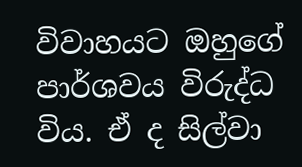විවාහයට ඔහුගේ පාර්ශවය විරුද්ධ විය. ඒ ද සිල්වා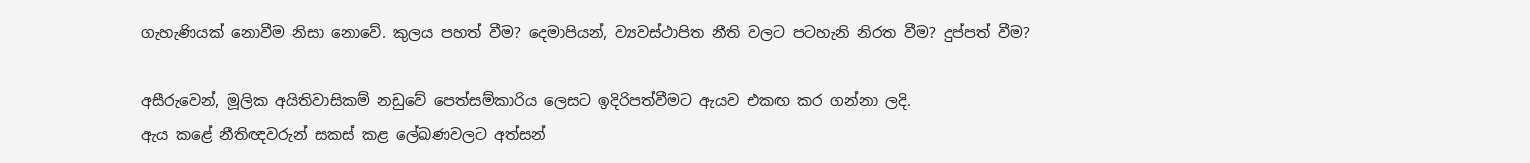ගැහැණියක් නොවීම නිසා නොවේ. කුලය පහත් වීම? දෙමාපියන්, ව්‍යවස්ථාපිත නීති වලට පටහැනි නිරත වීම? දුප්පත් වීම?

අසීරුවෙන්, මූලික අයිතිවාසිකම් නඩුවේ පෙත්සම්කාරිය ලෙසට ඉදිරිපත්වීමට ඇයව එකඟ කර ගන්නා ලදි.
ඇය කළේ නීතිඥවරුන් සකස් කළ ලේඛණවලට අත්සන්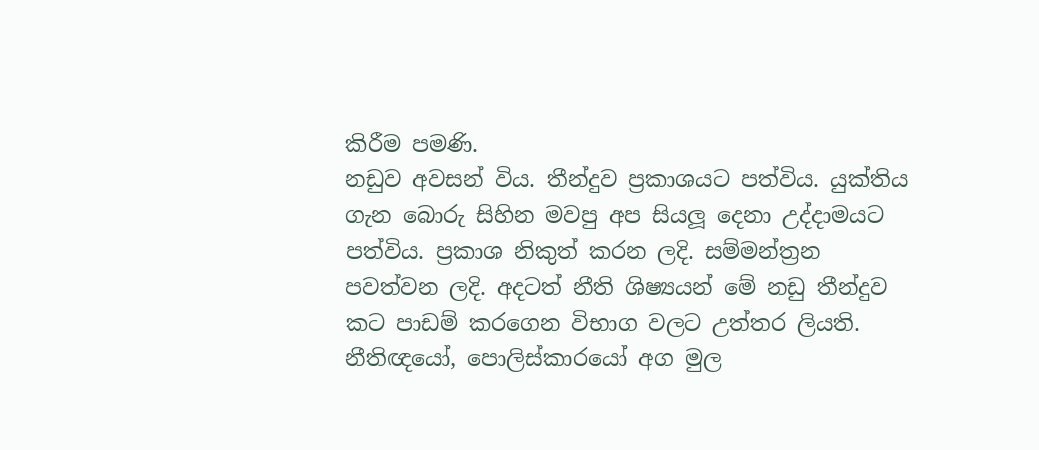කිරීම පමණි.
නඩුව අවසන් විය. තීන්දුව ප්‍රකාශයට පත්විය. යුක්තිය ගැන බොරු සිහින මවපු අප සියලූ දෙනා උද්දාමයට පත්විය. ප්‍රකාශ නිකුත් කරන ලදි. සම්මන්ත්‍රන පවත්වන ලදි. අදටත් නීති ශිෂ්‍යයන් මේ නඩු තීන්දුව කට පාඩම් කරගෙන විභාග වලට උත්තර ලියති. නීතිඥයෝ, පොලිස්කාරයෝ අග මුල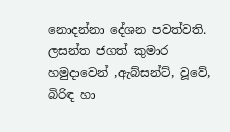නොදන්නා දේශන පවත්වති.
ලසන්ත ජගත් කුමාර හමුදාවෙන් ,ඇබ්සන්ට්, වූවේ, බිරිඳ හා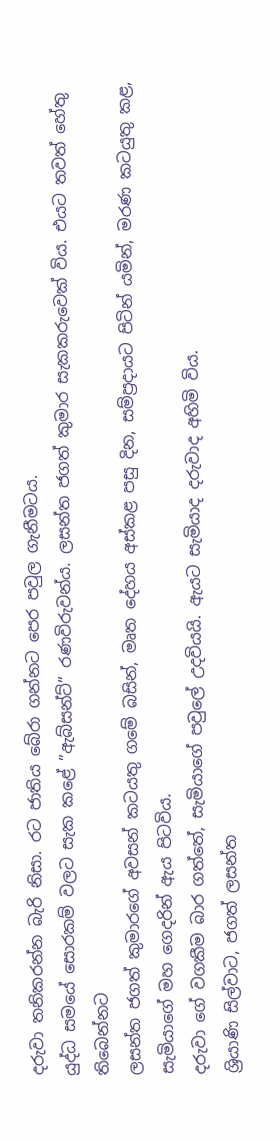දරුවා තනිකරන්න බැරි නිසා. රට ජාතිය බේරා ගන්නට පෙර පවුල ගැනීමටය.
යුද්ධ සමයේ සොරකම් වලට සැක කළේ ”ඇබ්සන්ට්” රණවිරුවන්ය. ලසන්ත ජගත් කුමාර සැකකරුවෙක් විය. එයට තවත් හේතු තිබෙන්නට
ලසන්ත ජගත් කුමාරගේ අවසන් කටයතු ගමේ බසින්, මෘත දේහය අස්කළ පසු දින, සම්ප්‍රදායට පිටින් යමින්, මරණ කටයුතු කළ, සැමියාගේ මහ ගෙදරින් ඇය පිටවිය.
දරුවා ගේ වගකීම බාර ගත්තේ, සැමියාගේ පවුලේ උදවියයි. ඇයට සැමියාද දරුවාද අහිමි විය.
ශ්‍රියාණි සිල්වාට, ජගත් ලසන්ත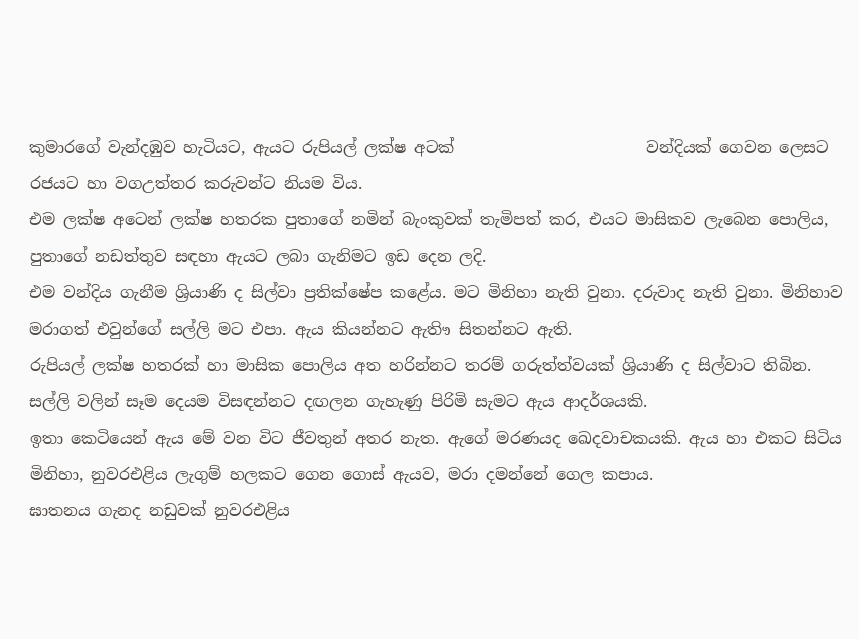කුමාරගේ වැන්දඹුව හැටියට, ඇයට රුපියල් ලක්ෂ අටක්                        වන්දියක් ගෙවන ලෙසට රජයට හා වගඋත්තර කරුවන්ට නියම විය.
එම ලක්ෂ අටෙන් ලක්ෂ හතරක පුතාගේ නමින් බැංකුවක් තැමිපත් කර, එයට මාසිකව ලැබෙන පොලිය, පුතාගේ නඩත්තුව සඳහා ඇයට ලබා ගැනිමට ඉඩ දෙන ලදි.
එම වන්දිය ගැනීම ශ්‍රියාණි ද සිල්වා ප්‍රතික්ෂේප කළේය. මට මිනිහා නැති වුනා. දරුවාද නැති වුනා. මිනිහාව මරාගත් එවුන්ගේ සල්ලි මට එපා. ඇය කියන්නට ඇතිෟ සිතන්නට ඇති.
රුපියල් ලක්ෂ හතරක් හා මාසික පොලිය අත හරින්නට තරම් ගරුත්ත්වයක් ශ්‍රියාණි ද සිල්වාට තිබින. සල්ලි වලින් සෑම දෙයම විසඳන්නට දඟලන ගැහැණු පිරිමි සැමට ඇය ආදර්ශයකි.
ඉතා කෙටියෙන් ඇය මේ වන විට ජීවතුන් අතර නැත. ඇගේ මරණයද ඛෙදවාචකයකි. ඇය හා එකට සිටිය මිනිහා, නුවරඑළිය ලැගුම් හලකට ගෙන ගොස් ඇයව, මරා දමන්නේ ගෙල කපාය.
ඝාතනය ගැනද නඩුවක් නුවරඑළිය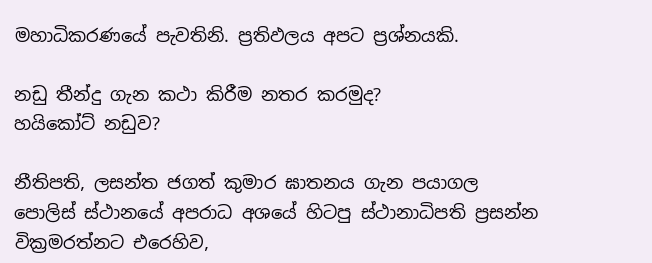මහාධිකරණයේ පැවතිනි. ප්‍රතිඵලය අපට ප්‍රශ්නයකි.

නඩු තීන්දු ගැන කථා කිරීම නතර කරමුද?
හයිකෝට් නඩුව?

නීතිපති, ලසන්ත ජගත් කුමාර ඝාතනය ගැන පයාගල පොලිස් ස්ථානයේ අපරාධ අශයේ හිටපු ස්ථානාධිපති ප්‍රසන්න වික්‍රමරත්නට එරෙහිව,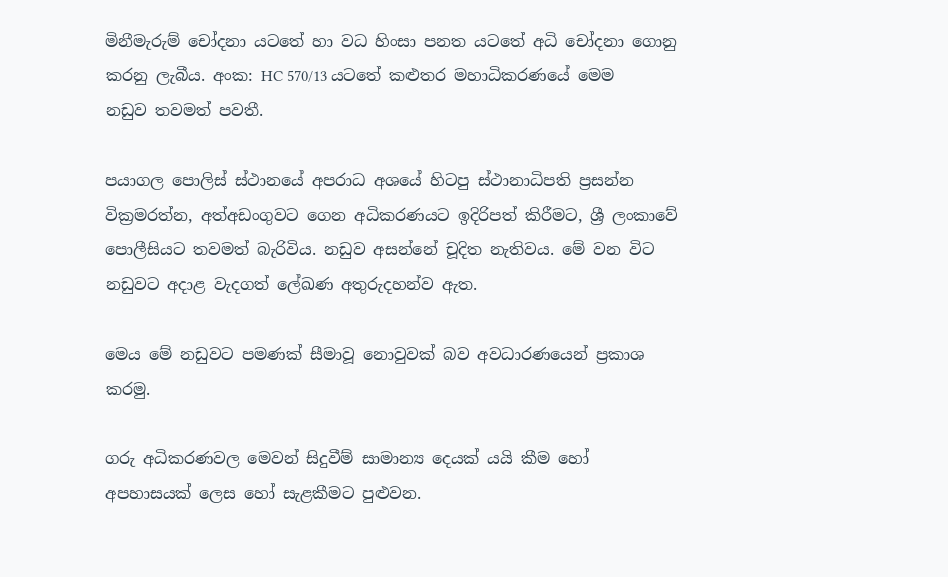මිනීමැරුම් චෝදනා යටතේ හා වධ හිංසා පනත යටතේ අධි චෝදනා ගොනු කරනු ලැබීය. අංක: HC 570/13 යටතේ කළුතර මහාධිකරණයේ මෙම නඩුව තවමත් පවතී.

පයාගල පොලිස් ස්ථානයේ අපරාධ අශයේ හිටපු ස්ථානාධිපති ප්‍රසන්න වික්‍රමරත්න, අත්අඩංගුවට ගෙන අධිකරණයට ඉදිරිපත් කිරීමට, ශ්‍රී ලංකාවේ පොලීසියට තවමත් බැරිවිය. නඩුව අසන්නේ චූදිත නැතිවය. මේ වන විට නඩුවට අදාළ වැදගත් ලේඛණ අතුරුදහන්ව ඇත.

මෙය මේ නඩුවට පමණක් සීමාවූ නොවුවක් බව අවධාරණයෙන් ප්‍රකාශ කරමු.

ගරු අධිකරණවල මෙවන් සිදුවීම් සාමාන්‍ය දෙයක් යයි කීම හෝ අපහාසයක් ලෙස හෝ සැළකීමට පුළුවන.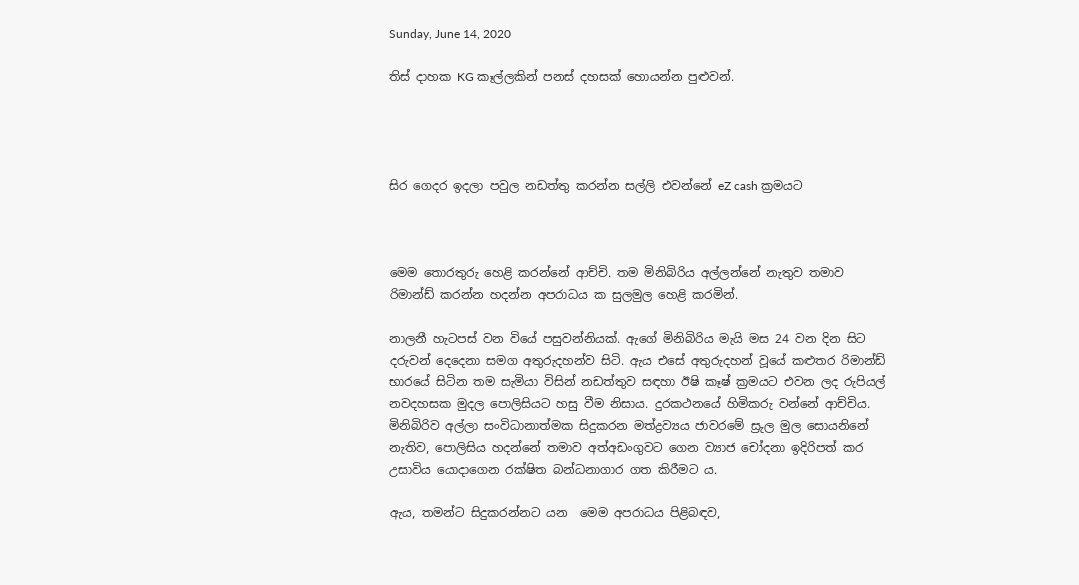Sunday, June 14, 2020

තිස් දාහක KG කෑල්ලකින් පනස් දහසක් හොයන්න පුළුවන්.




සිර ගෙදර ඉදලා පවුල නඩත්තු කරන්න සල්ලි එවන්නේ eZ cash ක්‍රමයට



මෙම තොරතුරු හෙළි කරන්නේ ආච්චි. තම මිනිබිරිය අල්ලන්නේ නැතුව තමාව රිමාන්ඩ් කරන්න හදන්න අපරාධය ක සුලමුල හෙළි කරමින්.

නාලනී හැටපස් වන වියේ පසුවන්නියක්. ඇගේ මිනිබිරිය මැයි මස 24 වන දින සිට දරුවන් දෙදෙනා සමග අතුරුදහන්ව සිටි. ඇය එසේ අතුරුදහන් වූයේ කළුතර රිමාන්ඩ් භාරයේ සිටින තම සැමියා විසින් නඩත්තුව සඳහා ඊෂි කෑෂ් ක්‍රමයට එවන ලද රුපියල් නවදහසක මුදල පොලිසියට හසු වීම නිසාය. දුරකථනයේ හිමිකරු වන්නේ ආච්චිය. මිනිබිරිව අල්ලා සංවිධානාත්මක සිදුකරන මත්ද්‍රව්‍යය ජාවරමේ ස්‍රුල මුල සොයනිනේ නැතිව, පොලිසිය හදන්නේ තමාව අත්අඩංගුවට ගෙන ව්‍යාජ චෝදනා ඉදිරිපත් කර  උසාවිය යොදාගෙන රක්ෂිත බන්ධනාගාර ගත කිරීමට ය.

ඇය, තමන්ට සිදුකරන්නට යන  මෙම අපරාධය පිළිබඳව,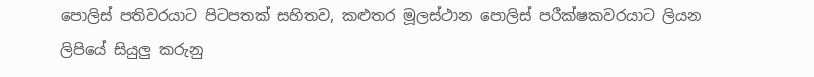පොලිස් පතිවරයාට පිටපතක් සහිතව, කළුතර මූලස්ථාන පොලිස් පරීක්ෂකවරයාට ලියන ලිපියේ සියුලු කරුනු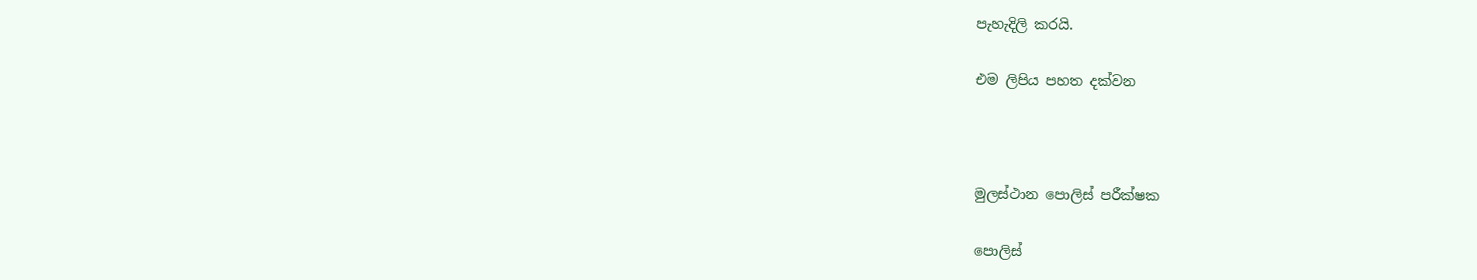පැහැදිලි කරයි.

එම ලිපිය පහත දක්වන



මුලස්ථාන පොලිස් පරීක්ෂක

පොලිස්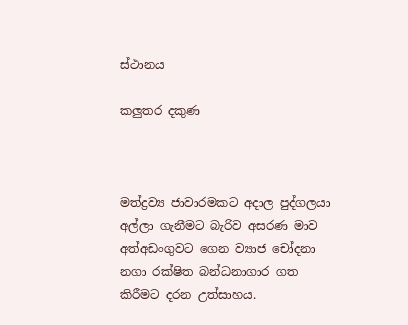ස්ථානය

කලුතර දකුණ



මත්ද්‍රව්‍ය ජාවාරමකට අදාල පුද්ගලයා අල්ලා ගැනීමට බැරිව අසරණ මාව අත්අඩංගුවට ගෙන ව්‍යාජ චෝදනා නගා රක්ෂිත බන්ධනාගාර ගත කිරීමට දරන උත්සාහය.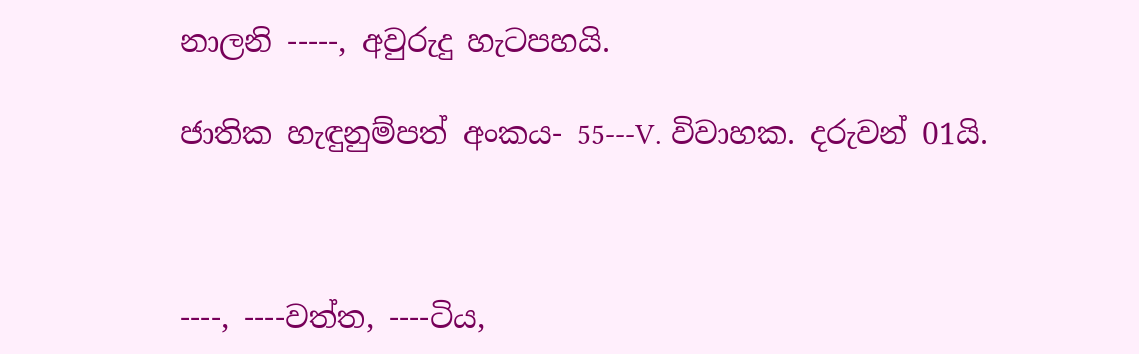නාලනි -----, අවුරුදු හැටපහයි.

ජාතික හැඳුනුම්පත් අංකය- 55---V. විවාහක. දරුවන් 01යි.



----, ----වත්ත, ----ටිය,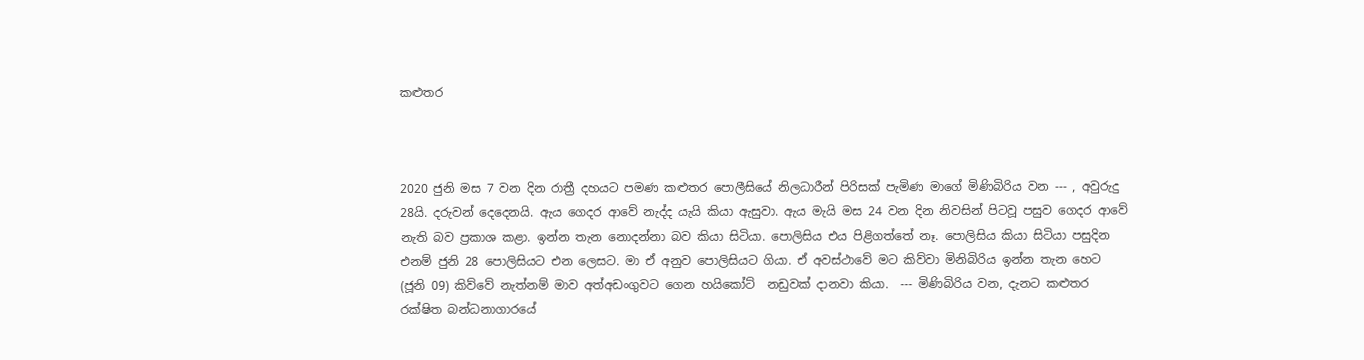කළුතර



2020 ජුනි මස 7 වන දින රාත්‍රී දහයට පමණ කළුතර පොලීසියේ නිලධාරීන් පිරිසක් පැමිණ මාගේ මිණිබිරිය වන --- , අවුරුදු 28යි. දරුවන් දෙදෙනයි. ඇය ගෙදර ආවේ නැද්ද යැයි කියා ඇසුවා. ඇය මැයි මස 24 වන දින නිවසින් පිටවූ පසුව ගෙදර ආවේ නැති බව ප්‍රකාශ කළා. ඉන්න තැන නොදන්නා බව කියා සිටියා. පොලිසිය එය පිළිගත්තේ නෑ. පොලිසිය කියා සිටියා පසුදින එනම් ජුනි 28 පොලිසියට එන ලෙසට. මා ඒ අනුව පොලිසියට ගියා. ඒ අවස්ථාවේ මට කිව්වා මිනිබිරිය ඉන්න තැන හෙට (ජූනි 09) කිව්වේ නැත්නම් මාව අත්අඩංගුවට ගෙන හයිකෝට්  නඩුවක් දානවා කියා.  --- මිණිබිරිය වන, දැනට කළුතර රක්ෂිත බන්ධනාගාරයේ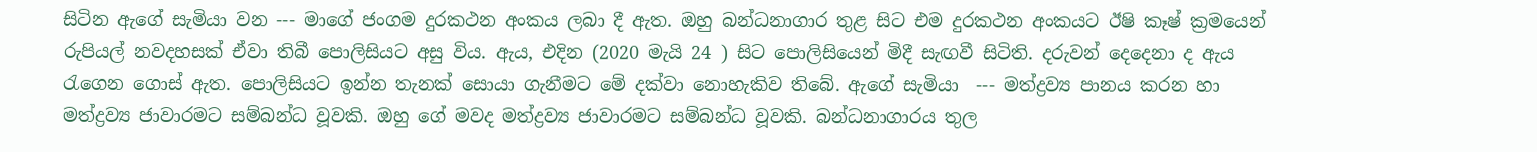සිටින ඇගේ සැමියා වන --- මාගේ ජංගම දුරකථන අංකය ලබා දී ඇත. ඔහු බන්ධනාගාර තුළ සිට එම දුරකථන අංකයට ඊෂි කෑෂ් ක්‍රමයෙන් රුපියල් නවදහසක් ඒවා තිබී පොලිසියට අසු විය. ඇය, එදින (2020 මැයි 24 ) සිට පොලිසියෙන් මිදී සැඟවී සිටිති. දරුවන් දෙදෙනා ද ඇය රැගෙන ගොස් ඇත. පොලිසියට ඉන්න තැනක් සොයා ගැනීමට මේ දක්වා නොහැකිව තිබේ. ඇගේ සැමියා  --- මත්ද්‍රව්‍ය පානය කරන හා මත්ද්‍රව්‍ය ජාවාරමට සම්බන්ධ වූවකි. ඔහු ගේ මවද මත්ද්‍රව්‍ය ජාවාරමට සම්බන්ධ වූවකි. බන්ධනාගාරය තුල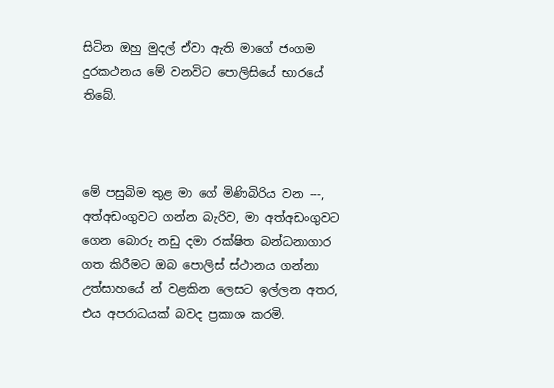සිටින ඔහු මුදල් ඒවා ඇති මාගේ ජංගම දුරකථනය මේ වනවිට පොලිසියේ භාරයේ තිබේ.



මේ පසුබිම තුළ මා ගේ මිණිබිරිය වන ---, අත්අඩංගුවට ගන්න බැරිව, මා අත්අඩංගුවට ගෙන බොරු නඩු දමා රක්ෂිත බන්ධනාගාර ගත කිරීමට ඔබ පොලිස් ස්ථානය ගන්නා උත්සාහයේ න් වළකින ලෙසට ඉල්ලන අතර, එය අපරාධයක් බවද ප්‍රකාශ කරමි.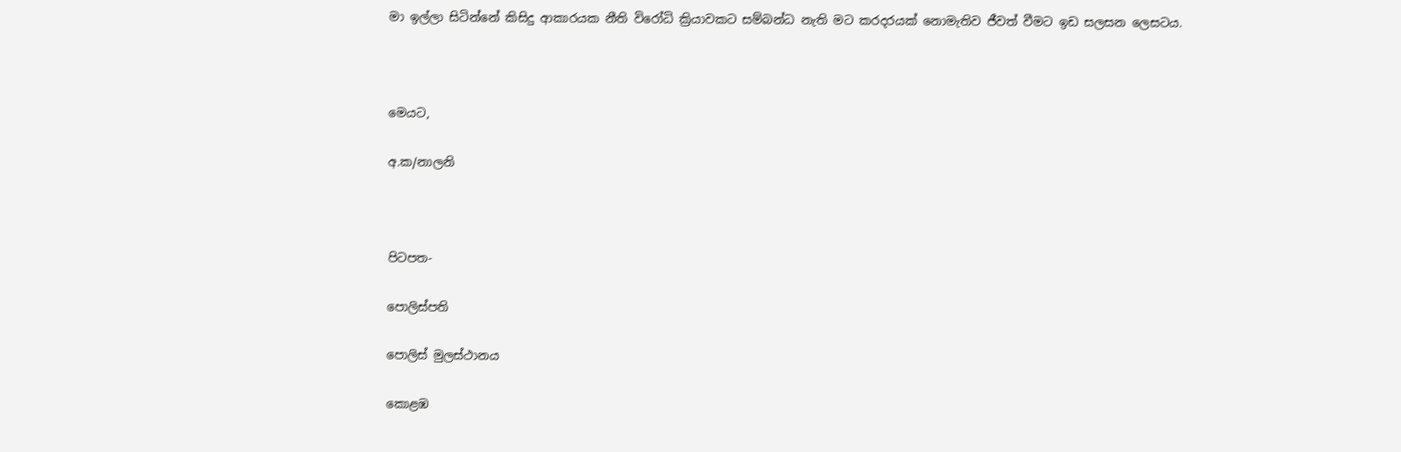මා ඉල්ලා සිටින්නේ කිසිදු ආකාරයක නීති විරෝධි ක්‍රියාවකට සම්බන්ධ නැති මට කරදරයක් නොමැතිව ජීවත් වීමට ඉඩ සලසන ලෙසටය.



මෙයට,

අ.ක/නාලනි



පිටපත-

පොලිස්පති

පොලිස් මුලස්ථානය

කොළඹ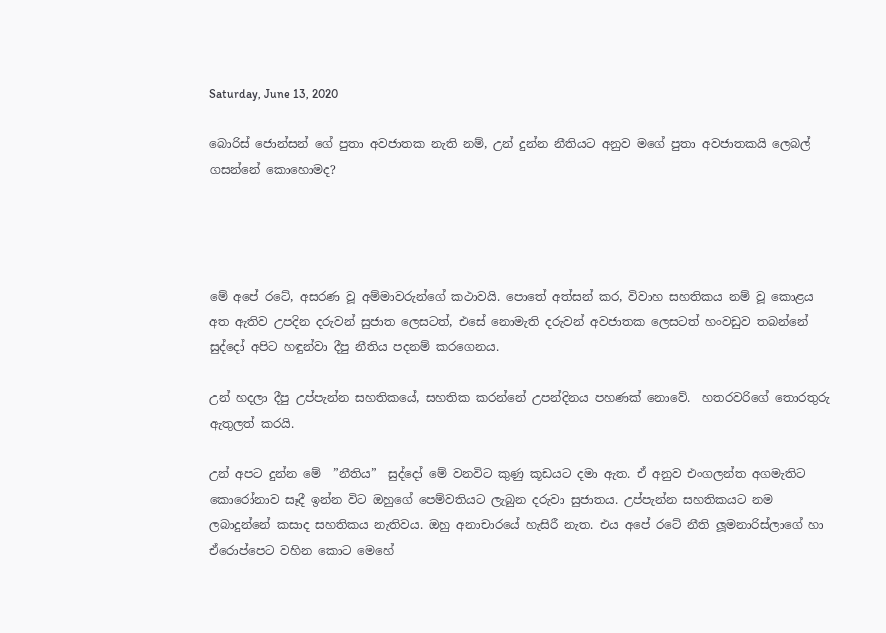Saturday, June 13, 2020

බොරිස් ජොන්සන් ගේ පුතා අවජාතක නැති නම්, උන් දුන්න නීතියට අනුව මගේ පුතා අවජාතකයි ලෙබල් ගසන්නේ කොහොමද?




මේ අපේ රටේ, අසරණ වූ අම්මාවරුන්ගේ කථාවයි. පොතේ අත්සන් කර, විවාහ සහතිකය නම් වූ කොළය අත ඇතිව උපදින දරුවන් සුජාත ලෙසටත්, එසේ නොමැති දරුවන් අවජාතක ලෙසටත් හංවඩුව තබන්නේ සුද්දෝ අපිට හඳුන්වා දීපු නීතිය පදනම් කරගෙනය.

උන් හදලා දීපු උප්පැන්න සහතිකයේ, සහතික කරන්නේ උපන්දිනය පහණක් නොවේ.  හතරවරිගේ තොරතුරු ඇතුලත් කරයි.

උන් අපට දුන්න මේ  ”නීතිය”  සුද්දෝ මේ වනවිට කුණු කූඩයට දමා ඇත. ඒ අනුව එංගලන්ත අගමැතිට කොරෝනාව සෑදී ඉන්න විට ඔහුගේ පෙම්වතියට ලැබුන දරුවා සුජාතය. උප්පැන්න සහතිකයට නම ලබාදුන්නේ කසාද සහතිකය නැතිවය. ඔහු අනාචාරයේ හැසිරී නැත. එය අපේ රටේ නීති ලූමනාරිස්ලාගේ හා ඒරොප්පෙට වහින කොට මෙහේ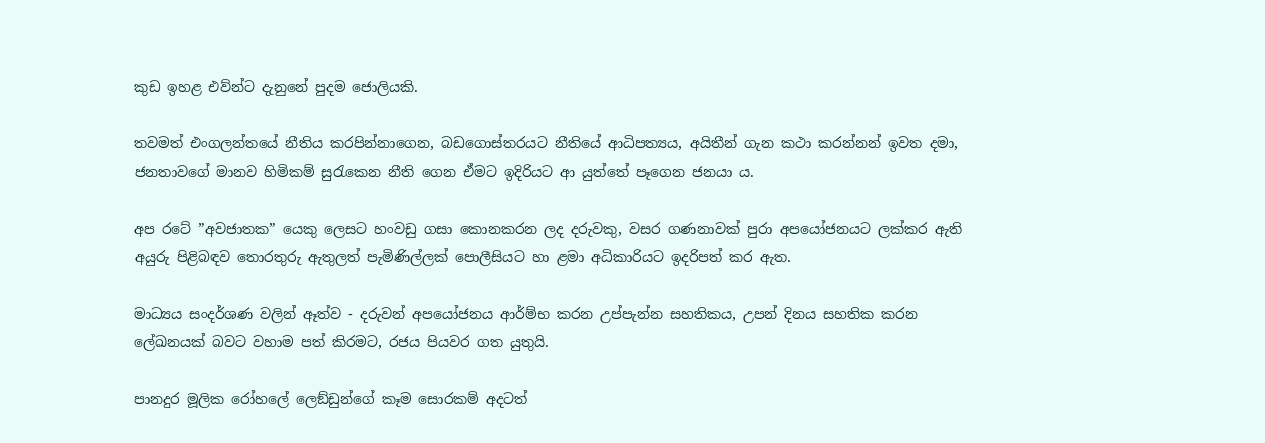කුඩ ඉහළ එව්න්ට දැනුනේ පුදම ජොලියකි.

තවමත් එංගලන්තයේ නීතිය කරපින්නාගෙන, බඩගොස්තරයට නීතියේ ආධිපත්‍යය, අයිතීන් ගැන කථා කරන්නන් ඉවත දමා, ජනතාවගේ මානව හිමිකම් සුරැකෙන නීති ගෙන ඒමට ඉදිරියට ආ යුත්තේ පෑගෙන ජනයා ය.

අප රටේ ”අවජාතක” යෙකු ලෙසට හංවඩු ගසා කොනකරන ලද දරුවකු, වසර ගණනාවක් පුරා අපයෝජනයට ලක්කර ඇති අයුරු පිළිබඳව තොරතුරු ඇතුලත් පැමිණිල්ලක් පොලීසියට හා ළමා අධිකාරියට ඉදරිපත් කර ඇත.

මාධ්‍යය සංදර්ශණ වලින් ඈත්ව - දරුවන් අපයෝජනය ආර්ම්භ කරන උප්පැන්න සහතිකය, උපන් දිනය සහතික කරන ලේඛනයක් බවට වහාම පත් කිරමට, රජය පියවර ගත යුතුයි.

පානදුර මූලික රෝහලේ ලෙඞ්ඩුන්ගේ කෑම සොරකම් අදටත්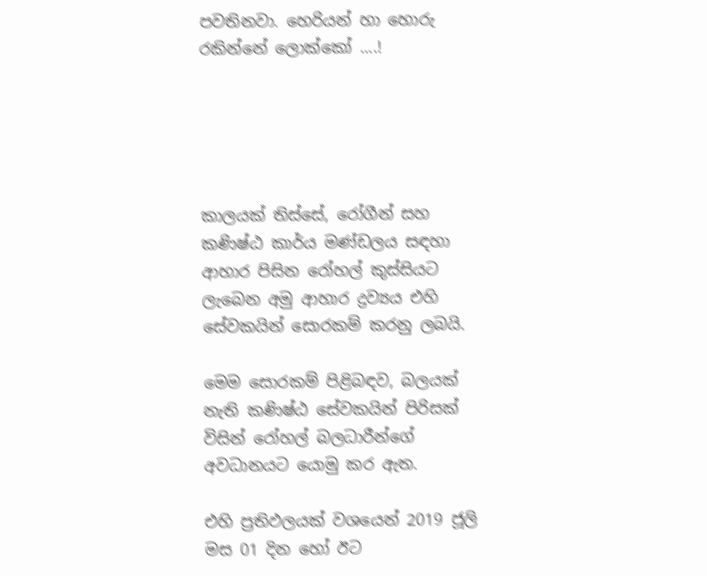පවතිනවා. හෙරියන් හා හොරු රකින්නේ ලොක්කෝ ....!





කාලයක් තිස්සේ, රෝගීන් සහ කණිෂ්ඨ කාර්ය මණ්ඩලය සඳහා ආහාර පිසින රෝහල් කුස්සියට ලැබෙන අමු ආහාර ද්‍රව්‍යය එහි සේවකයින් සොරකම් කරනු ලබයි.

මෙම සොරකම් පිළිබඳව, බලයක් නැති කණිෂ්ඨ සේවකයින් පිරිසක් විසින් රෝහල් බලධාරීන්ගේ අවධානයට යොමු කර ඇත.

එහි ප්‍රතිඵලයක් වශයෙන් 2019 ජූලි මස 01 දින හෝ ඊට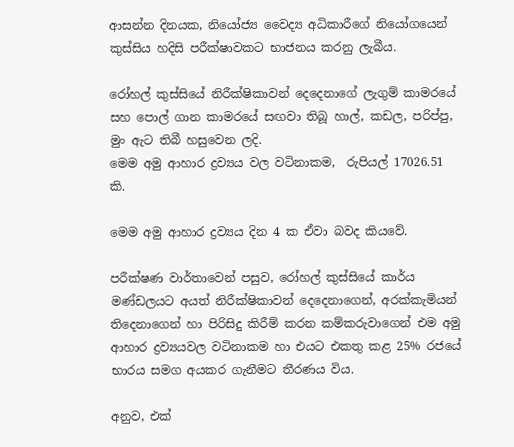ආසන්න දිනයක, නියෝජ්‍ය වෛද්‍ය අධිකාරීගේ නියෝගයෙන් කුස්සිය හදිසි පරීක්ෂාවකට භාජනය කරනු ලැබීය.

රෝහල් කුස්සියේ නිරීක්ෂිකාවන් දෙදෙනාගේ ලැගුම් කාමරයේ සහ පොල් ගාන කාමරයේ සඟවා තිබූ හාල්, කඩල, පරිප්පු, මුං ඇට තිබී හසුවෙන ලදි.
මෙම අමු ආහාර ද්‍රව්‍යය වල වටිනාකම,  රුපියල් 17026.51 කි.

මෙම අමු ආහාර ද්‍රව්‍යය දින 4 ක ඒවා බවද කියවේ.

පරීක්ෂණ වාර්තාවෙන් පසුව, රෝහල් කුස්සියේ කාර්ය මණ්ඩලයට අයත් නිරීක්ෂිකාවන් දෙදෙනාගෙන්, අරක්කැමියන් තිදෙනාගෙන් හා පිරිසිදු කිරීම් කරන කම්කරුවාගෙන් එම අමු ආහාර ද්‍රව්‍යයවල වටිනාකම හා එයට එකතු කළ 25% රජයේ භාරය සමග අයකර ගැනීමට තීරණය විය.

අනුව, එක්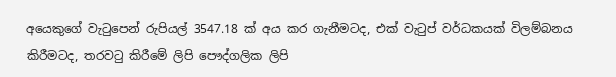අයෙකුගේ වැටුපෙන් රුපියල් 3547.18 ක් අය කර ගැනීමටද, එක් වැටුප් වර්ධකයක් විලම්බනය කිරීමටද, තරවටු කිරීමේ ලිපි පෞද්ගලික ලිපි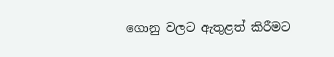ගොනු වලට ඇතුළත් කිරීමට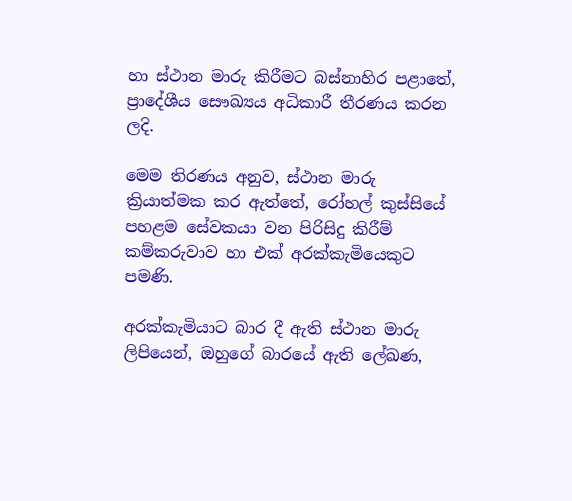හා ස්ථාන මාරු කිරීමට බස්නාහිර පළාතේ, ප්‍රාදේශීය සෞඛ්‍යය අධිකාරී තීරණය කරන ලදි.

මෙම තිරණය අනුව, ස්ථාන මාරු ක්‍රියාත්මක කර ඇත්තේ, රෝහල් කුස්සියේ පහළම සේවකයා වන පිරිසිදු කිරීම් කම්කරුවාව හා එක් අරක්කැමියෙකුට පමණි.

අරක්කැමියාට බාර දී ඇති ස්ථාන මාරු ලිපියෙන්, ඔහුගේ බාරයේ ඇති ලේඛණ,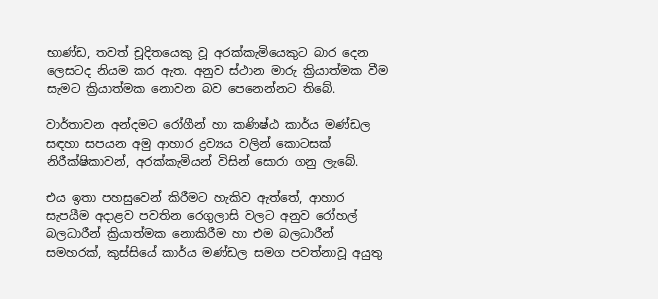භාණ්ඩ, තවත් චූදිතයෙකු වූ අරක්කැමියෙකුට බාර දෙන ලෙසටද නියම කර ඇත. අනුව ස්ථාන මාරු ක්‍රියාත්මක වීම සැමට ක්‍රියාත්මක නොවන බව පෙනෙන්නට තිබේ.

වාර්තාවන අන්දමට රෝගීන් හා කණිෂ්ඨ කාර්ය මණ්ඩල සඳහා සපයන අමු ආහාර ද්‍රව්‍යය වලින් කොටසක් නිරීක්ෂිකාවන්, අරක්කැමියන් විසින් සොරා ගනු ලැබේ.

එය ඉතා පහසුවෙන් කිරීමට හැකිව ඇත්තේ, ආහාර සැපයීම අදාළව පවතින රෙගුලාසි වලට අනුව රෝහල් බලධාරීන් ක්‍රියාත්මක නොකිරීම හා එම බලධාරීන් සමහරක්, කුස්සියේ කාර්ය මණ්ඩල සමග පවත්නාවූ අයුතු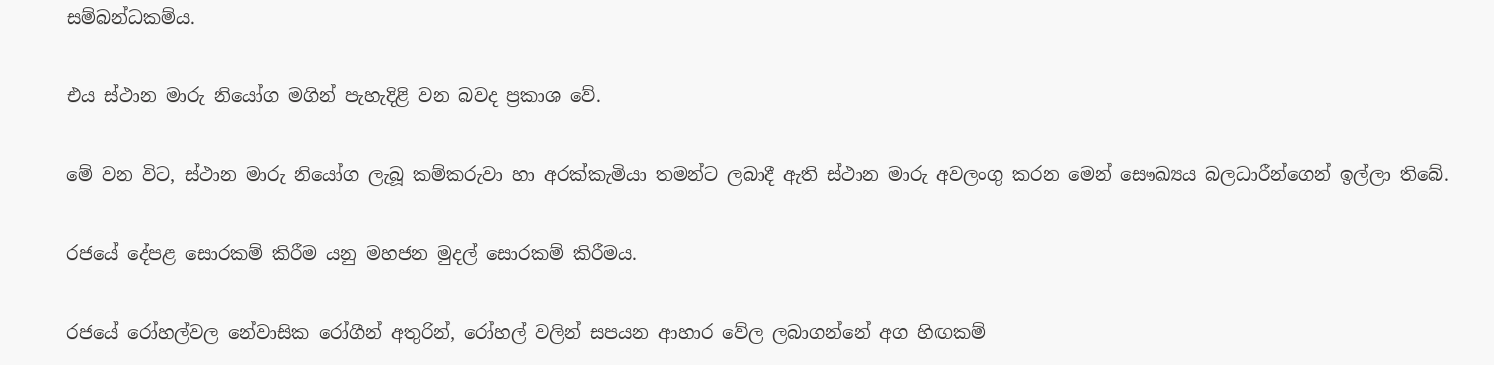සම්බන්ධකම්ය.

එය ස්ථාන මාරු නියෝග මගින් පැහැදිළි වන බවද ප්‍රකාශ වේ.

මේ වන විට, ස්ථාන මාරු නියෝග ලැබූ කම්කරුවා හා අරක්කැමියා තමන්ට ලබාදී ඇති ස්ථාන මාරු අවලංගු කරන මෙන් සෞඛ්‍යය බලධාරීන්ගෙන් ඉල්ලා තිබේ.

රජයේ දේපළ සොරකම් කිරීම යනු මහජන මුදල් සොරකම් කිරීමය.

රජයේ රෝහල්වල නේවාසික රෝගීන් අතුරින්, රෝහල් වලින් සපයන ආහාර වේල ලබාගන්නේ අග හිඟකම්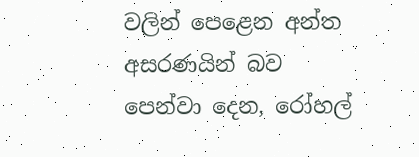වලින් පෙළෙන අන්ත අසරණයින් බව පෙන්වා දෙන, රෝහල්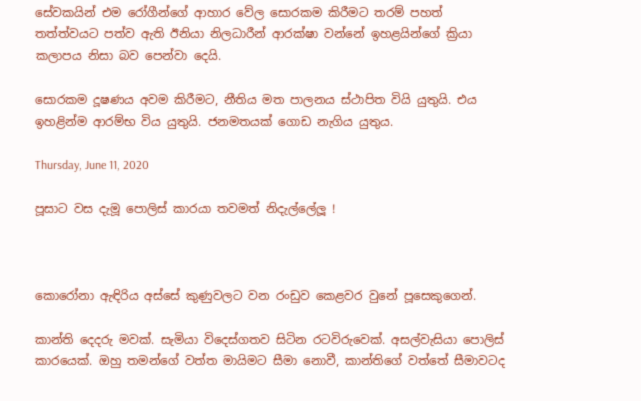සේවකයින් එම රෝගීන්ගේ ආහාර වේල සොරකම කිරීමට තරම් පහත් තත්ත්වයට පත්ව ඇති ඊනියා නිලධාරීන් ආරක්ෂා වන්නේ ඉහළයින්ගේ ක්‍රියා කලාපය නිසා බව පෙන්වා දෙයි.

සොරකම දූෂණය අවම කිරීමට, නීතිය මත පාලනය ස්ථාපිත වියි යුතුයි. එය ඉහළින්ම ආරම්භ විය යුතුයි. ජනමතයක් ගොඩ නැගිය යුතුය.

Thursday, June 11, 2020

පූසාට වස දැමූ පොලිස් කාරයා තවමත් නිදැල්ලේලූ !



කොරෝනා ඇඳිරිය අස්සේ කුණුවලට වන රංඩුව කෙළවර වුනේ පූසෙකුගෙන්.

කාන්ති දෙදරු මවක්. සැමියා විදෙස්ගතව සිටින රටවිරුවෙක්. අසල්වැසියා පොලිස් කාරයෙක්. ඔහු තමන්ගේ වත්ත මායිමට සීමා නොවී, කාන්තිගේ වත්තේ සීමාවටද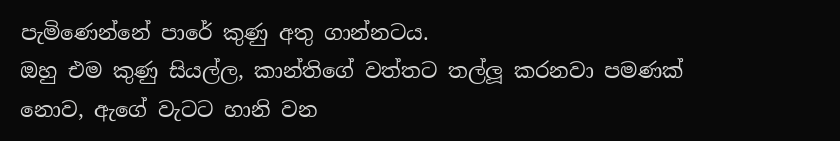පැමිණෙන්නේ පාරේ කුණු අතු ගාන්නටය.
ඔහු එම කුණු සියල්ල, කාන්තිගේ වත්තට තල්ලූ කරනවා පමණක් නොව, ඇගේ වැටට හානි වන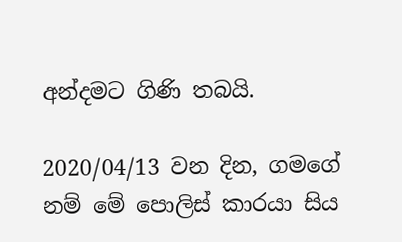අන්දමට ගිණි තබයි.

2020/04/13 වන දින, ගමගේ නම් මේ පොලිස් කාරයා සිය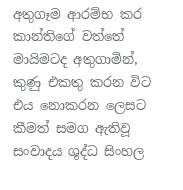අතුගෑම ආරම්භ කර කාන්තිගේ වත්තේ මායිමටද අතුගාමින්, කුණු එකතු කරන විට එය නොකරන ලෙසට කීමත් සමග ඇතිවූ සංවාදය ශුද්ධ සිංහල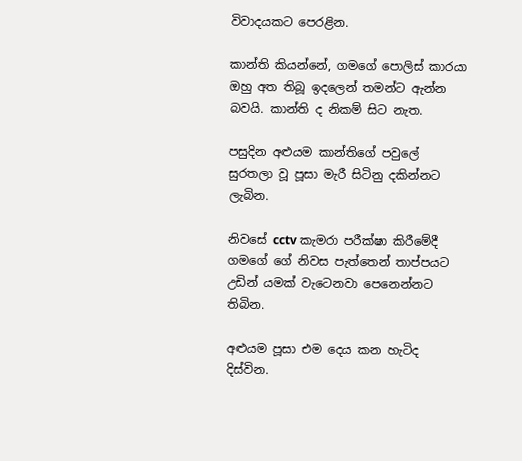විවාදයකට පෙරළින.

කාන්ති කියන්නේ, ගමගේ පොලිස් කාරයා ඔහු අත තිබූ ඉදලෙන් තමන්ට ඇන්න බවයි. කාන්ති ද නිකම් සිට නැත.

පසුදින අළුයම කාන්තිගේ පවුලේ සුරතලා වූ පූසා මැරී සිටිනු දකින්නට ලැබින.

නිවසේ cctv කැමරා පරීක්ෂා කිරීමේදී ගමගේ ගේ නිවස පැත්තෙන් තාප්පයට උඩින් යමක් වැටෙනවා පෙනෙන්නට තිබින.

අළුයම පූසා එම දෙය කන හැටිද දිස්වින.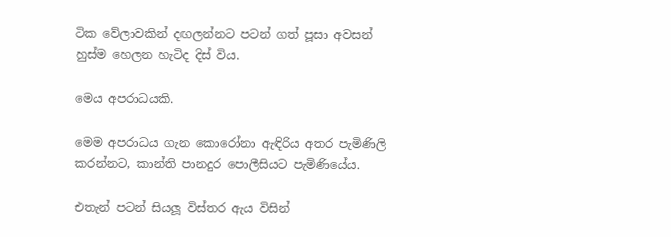ටික වේලාවකින් දඟලන්නට පටන් ගත් පූසා අවසන් හුස්ම හෙලන හැටිද දිස් විය.

මෙය අපරාධයකි.

මෙම අපරාධය ගැන කොරෝනා ඇඳිරිය අතර පැමිණිලි කරන්නට, කාන්ති පානදුර පොලීසියට පැමිණියේය.

එතැන් පටන් සියලූ විස්තර ඇය විසින්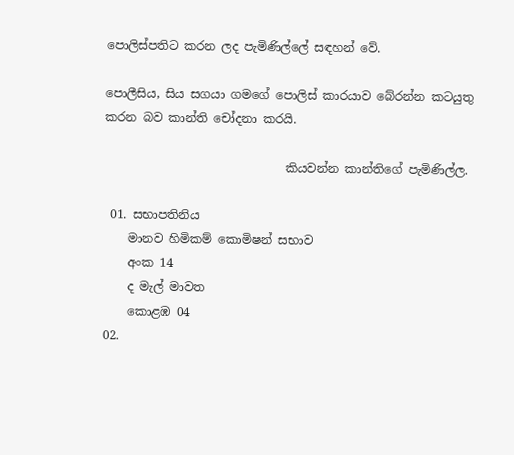පොලිස්පතිට කරන ලද පැමිණිල්ලේ සඳහන් වේ.

පොලීසිය, සිය සගයා ගමගේ පොලිස් කාරයාව බේරන්න කටයුතු කරන බව කාන්ති චෝදනා කරයි.

                              කියවන්න කාන්තිගේ පැමිණිල්ල.

 01. සභාපතිනිය
    මානව හිමිකම් කොමිෂන් සභාව
    අංක 14
    ද මැල් මාවත
    කොළඹ 04
02.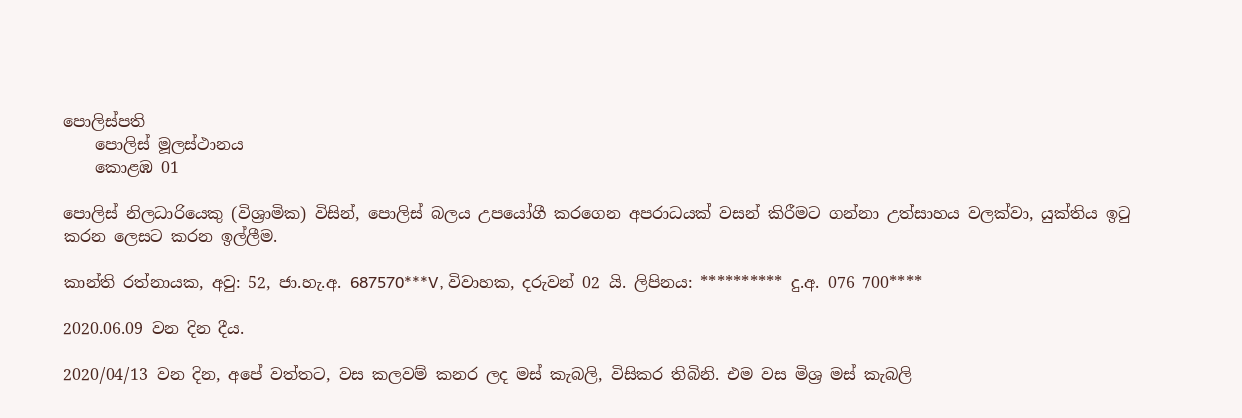පොලිස්පති
    පොලිස් මූලස්ථානය
    කොළඹ 01

පොලිස් නිලධාරියෙකු (විශ්‍රාමික) විසින්, පොලිස් බලය උපයෝගී කරගෙන අපරාධයක් වසන් කිරීමට ගන්නා උත්සාහය වලක්වා, යුක්තිය ඉටු කරන ලෙසට කරන ඉල්ලීම.

කාන්ති රත්නායක, අවු: 52, ජා.හැ.අ. 687570***V, විවාහක, දරුවන් 02 යි. ලිපිනය: ********** දු.අ. 076 700****

2020.06.09 වන දින දීය.

2020/04/13 වන දින, අපේ වත්තට, වස කලවම් කනර ලද මස් කැබලි, විසිකර තිබිනි. එම වස මිශ්‍ර මස් කැබලි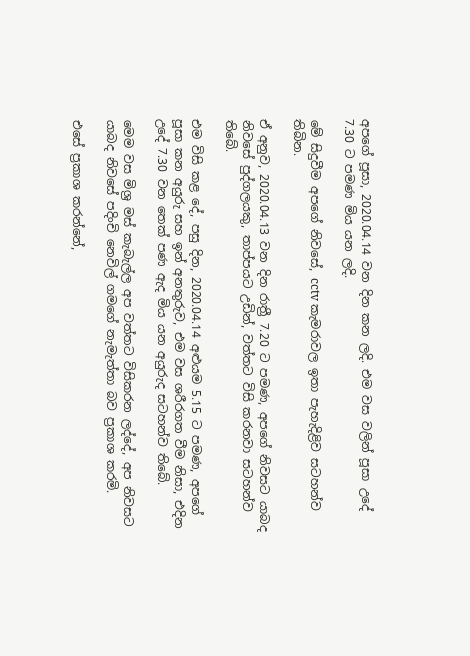අපගේ පූසා, 2020.04.14 වන දින කන ලදි. එම වස වලින් පූසා උදේ 7.30 ට පමණ මිය යන ලදි.

මේ සිදුවීම අපගේ නිවසේ, cctv කැමරාවල ඉතා පැහැදිළිව සටහන්ව තිබින.

ඒ අනුව, 2020.04.13 වන දින රාත්‍රී 7.20 ට පමණ, අපගේ නිවසට යාබද නිවසේ පුද්ගලයකු, තාප්පයට උඩින්, වත්තට විසි කරනවා සටහන්ව තිබේ.

එම විසි කළ දේ, පසු දින, 2020.04.14 අළුයම 5.15 ට පමණ, අපගේ පූසා කන අයුරු සහ ඉන් අනතුරුව, එම වස ශරීරගත වීම නිසා, එදින උදේ 7.30 වන තෙක් පණ ඇද මිය යන අයුරුද සටහන්ව තිබේ.

මෙම වස මිශ්‍ර මස් කැබැල්ල අප වත්තට විසිකරන ලද්දේ, අප නිවසට යාබද නිවසේ පදිංචි නෙවිල් ගමගේ නැමැත්තා බව ප්‍රකාශ කරමි.

එසේ ප්‍රකාශ කරන්නේ,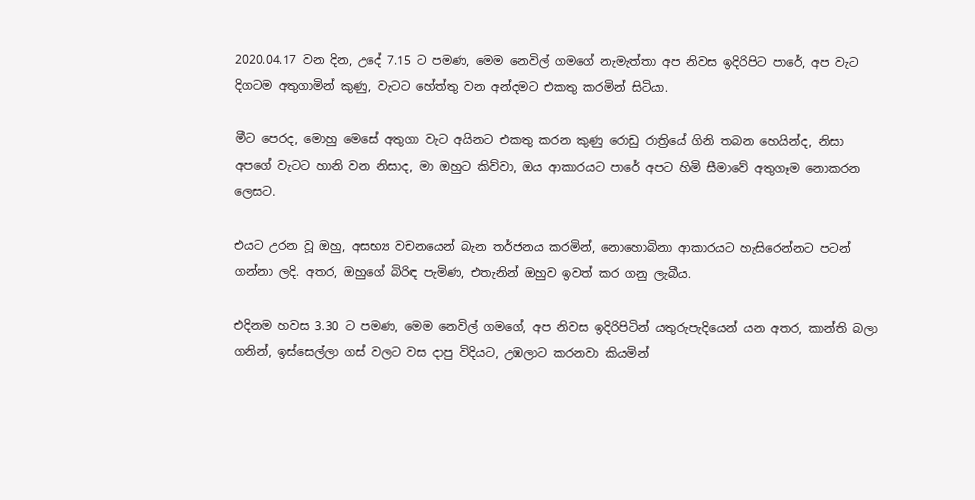2020.04.17 වන දින, උදේ 7.15 ට පමණ, මෙම නෙවිල් ගමගේ නැමැත්තා අප නිවස ඉදිරිපිට පාරේ, අප වැට දිගටම අතුගාමින් කුණු, වැටට හේත්තු වන අන්දමට එකතු කරමින් සිටියා.

මීට පෙරද, මොහු මෙසේ අතුගා වැට අයිනට එකතු කරන කුණු රොඩු රාත්‍රියේ ගිනි තබන හෙයින්ද, නිසා අපගේ වැටට හානි වන නිසාද, මා ඔහුට කිව්වා, ඔය ආකාරයට පාරේ අපට හිමි සීමාවේ අතුගෑම නොකරන ලෙසට.

එයට උරන වූ ඔහු, අසභ්‍ය වචනයෙන් බැන තර්ජනය කරමින්, නොහොබිනා ආකාරයට හැසිරෙන්නට පටන් ගන්නා ලදි. අතර, ඔහුගේ බිරිඳ පැමිණ, එතැනින් ඔහුව ඉවත් කර ගනු ලැබීය.

එදිනම හවස 3.30 ට පමණ, මෙම නෙවිල් ගමගේ, අප නිවස ඉදිරිපිටින් යතුරුපැදියෙන් යන අතර, කාන්ති බලා ගනින්, ඉස්සෙල්ලා ගස් වලට වස දාපු විදියට, උඹලාට කරනවා කියමින්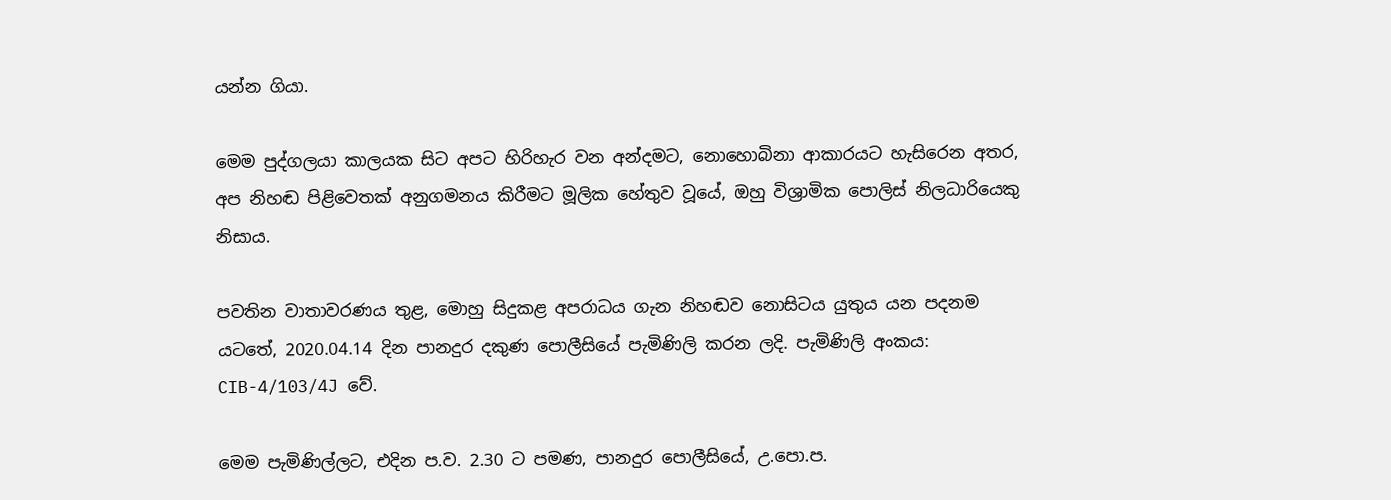යන්න ගියා.

මෙම පුද්ගලයා කාලයක සිට අපට හිරිහැර වන අන්දමට, නොහොබිනා ආකාරයට හැසිරෙන අතර, අප නිහඬ පිළිවෙතක් අනුගමනය කිරීමට මූලික හේතුව වූයේ, ඔහු විශ්‍රාමික පොලිස් නිලධාරියෙකු නිසාය.

පවතින වාතාවරණය තුළ, මොහු සිදුකළ අපරාධය ගැන නිහඬව නොසිටය යුතුය යන පදනම යටතේ, 2020.04.14 දින පානදුර දකුණ පොලීසියේ පැමිණිලි කරන ලදි. පැමිණිලි අංකය: CIB-4/103/4J වේ.

මෙම පැමිණිල්ලට, එදින ප.ව. 2.30 ට පමණ, පානදුර පොලීසියේ, උ.පො.ප.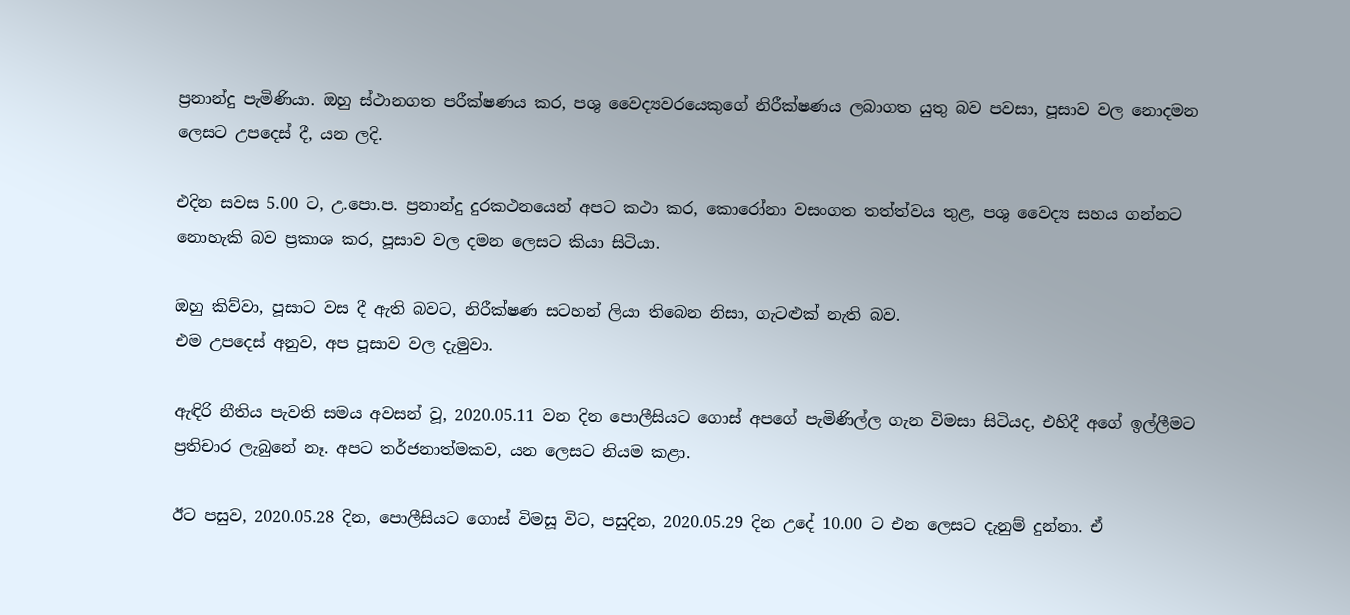ප්‍රනාන්දු පැමිණියා. ඔහු ස්ථානගත පරීක්ෂණය කර, පශු වෛද්‍යවරයෙකුගේ නිරීක්ෂණය ලබාගත යුතු බව පවසා, පූසාව වල නොදමන ලෙසට උපදෙස් දී, යන ලදි.

එදින සවස 5.00 ට, උ.පො.ප. ප්‍රනාන්දු දුරකථනයෙන් අපට කථා කර, කොරෝනා වසංගත තත්ත්වය තුළ, පශු වෛද්‍ය සහය ගන්නට නොහැකි බව ප්‍රකාශ කර, පූසාව වල දමන ලෙසට කියා සිටියා.

ඔහු කිව්වා, පූසාට වස දී ඇති බවට, නිරීක්ෂණ සටහන් ලියා තිබෙන නිසා, ගැටළුක් නැති බව.
එම උපදෙස් අනුව, අප පූසාව වල දැමුවා.

ඇඳිරි නීතිය පැවති සමය අවසන් වූ, 2020.05.11 වන දින පොලීසියට ගොස් අපගේ පැමිණිල්ල ගැන විමසා සිටියද, එහිදී අගේ ඉල්ලීමට ප්‍රතිචාර ලැබුනේ නෑ. අපට තර්ජනාත්මකව, යන ලෙසට නියම කළා.

ඊට පසුව, 2020.05.28 දින, පොලීසියට ගොස් විමසූ විට, පසුදින, 2020.05.29 දින උදේ 10.00 ට එන ලෙසට දැනුම් දුන්නා. ඒ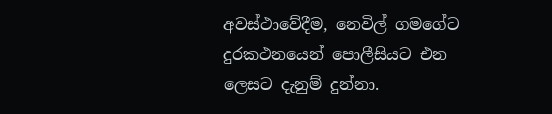අවස්ථාවේදීම, නෙවිල් ගමගේට දුරකථනයෙන් පොලීසියට එන ලෙසට දැනුම් දුන්නා.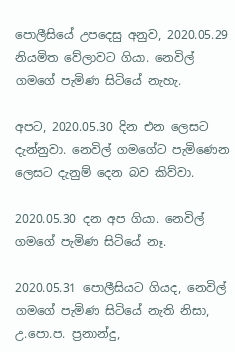පොලීසියේ උපදෙසු අනුව, 2020.05.29 නියමිත වේලාවට ගියා. නෙවිල් ගමගේ පැමිණ සිටියේ නැහැ.

අපට, 2020.05.30 දින එන ලෙසට දැන්නුවා. නෙවිල් ගමගේට පැමිණෙන ලෙසට දැනුම් දෙන බව කිව්වා.

2020.05.30 දන අප ගියා. නෙවිල් ගමගේ පැමිණ සිටියේ නෑ.

2020.05.31 පොලීසියට ගියද, නෙවිල් ගමගේ පැමිණ සිටියේ නැති නිසා, උ.පො.ප. ප්‍රනාන්දු,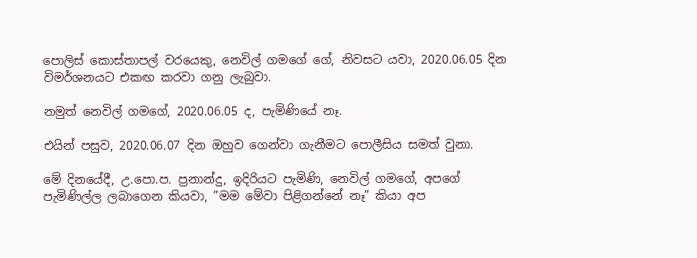පොලිස් කොස්තාපල් වරයෙකු, නෙවිල් ගමගේ ගේ, නිවසට යවා, 2020.06.05 දින විමර්ශනයට එකඟ කරවා ගනු ලැබුවා.

නමුත් නෙවිල් ගමගේ, 2020.06.05 ද, පැමිණියේ නෑ.

එයින් පසුව, 2020.06.07 දින ඔහුව ගෙන්වා ගැනීමට පොලීසිය සමත් වුනා.

මේ දිනයේදී, උ.පො.ප. ප්‍රනාන්දු, ඉදිරියට පැමිණි, නෙවිල් ගමගේ, අපගේ පැමිණිල්ල ලබාගෙන කියවා, ”මම මේවා පිළිගන්නේ නෑ” කියා අප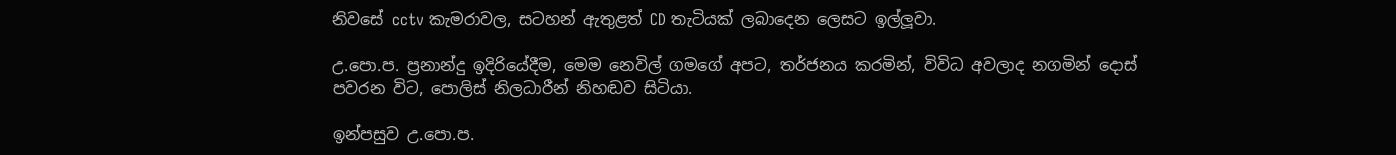නිවසේ cctv කැමරාවල, සටහන් ඇතුළත් CD තැටියක් ලබාදෙන ලෙසට ඉල්ලූවා.

උ.පො.ප. ප්‍රනාන්දු ඉදිරියේදීම, මෙම නෙවිල් ගමගේ අපට, තර්ජනය කරමින්, විවිධ අවලාද නගමින් දොස් පවරන විට, පොලිස් නිලධාරීන් නිහඬව සිටියා.

ඉන්පසුව උ.පො.ප.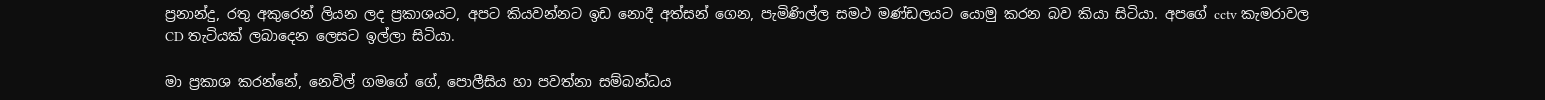ප්‍රනාන්දු, රතු අකුරෙන් ලියන ලද ප්‍රකාශයට, අපට කියවන්නට ඉඩ නොදී අත්සන් ගෙන, පැමිණිල්ල සමථ මණ්ඩලයට යොමු කරන බව කියා සිටියා. අපගේ cctv කැමරාවල CD තැටියක් ලබාදෙන ලෙසට ඉල්ලා සිටියා.

මා ප්‍රකාශ කරන්නේ, නෙවිල් ගමගේ ගේ, පොලීසිය හා පවත්නා සම්බන්ධය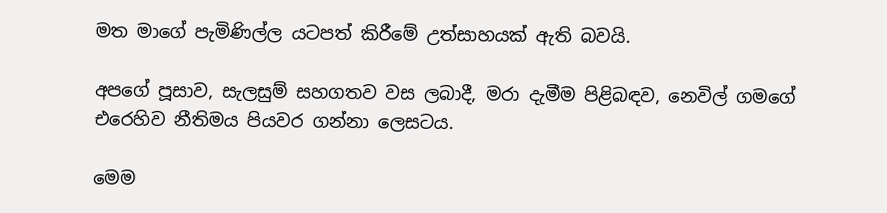මත මාගේ පැමිණිල්ල යටපත් කිරීමේ උත්සාහයක් ඇති බවයි.

අපගේ පූසාව, සැලසුම් සහගතව වස ලබාදී, මරා දැමීම පිළිබඳව, නෙවිල් ගමගේ එරෙහිව නීතිමය පියවර ගන්නා ලෙසටය.

මෙම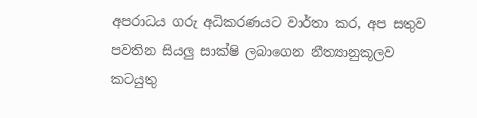අපරාධය ගරු අධිකරණයට වාර්තා කර, අප සතුව පවතින සියලු සාක්ෂි ලබාගෙන නීත්‍යානුකූලව කටයුතු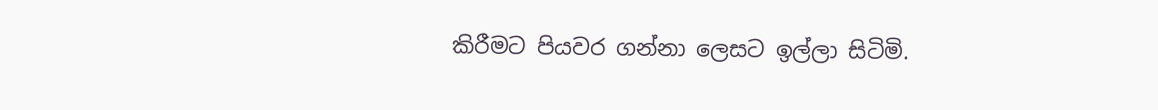කිරීමට පියවර ගන්නා ලෙසට ඉල්ලා සිටිමි.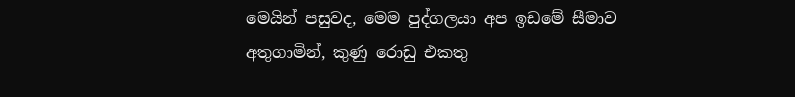මෙයින් පසුවද, මෙම පුද්ගලයා අප ඉඩමේ සීමාව අතුගාමින්, කුණු රොඩු එකතු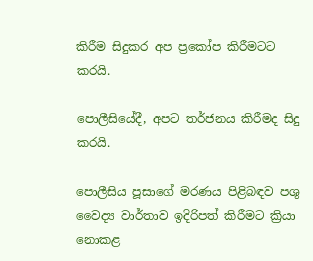කිරීම සිදුකර අප ප්‍රකෝප කිරීමටට කරයි.

පොලීසියේදී, අපට තර්ජනය කිරීමද සිදු කරයි.

පොලීසිය පූසාගේ මරණය පිළිබඳව පශු වෛද්‍ය වාර්තාව ඉදිරිපත් කිරීමට ක්‍රියා නොකළ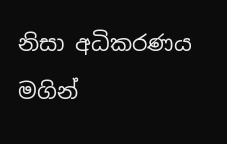නිසා අධිකරණය මගින්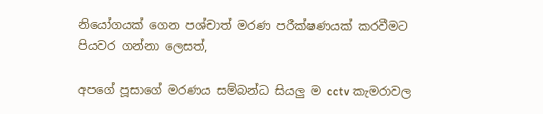නියෝගයක් ගෙන පශ්චාත් මරණ පරීක්ෂණයක් කරවීමට පියවර ගන්නා ලෙසත්,

අපගේ පූසාගේ මරණය සම්බන්ධ සියලු ම cctv කැමරාවල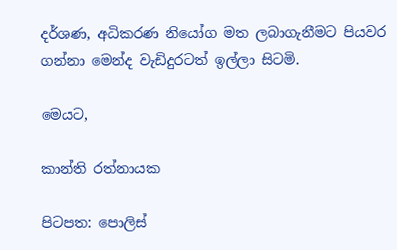දර්ශණ, අධිකරණ නියෝග මත ලබාගැනීමට පියවර ගන්නා මෙන්ද වැඩිදුරටත් ඉල්ලා සිටමි.

මෙයට,

කාන්ති රත්නායක

පිටපත: පොලිස්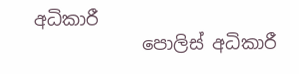අධිකාරී
            පොලිස් අධිකාරී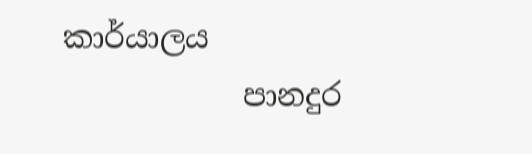කාර්යාලය
            පානදුර